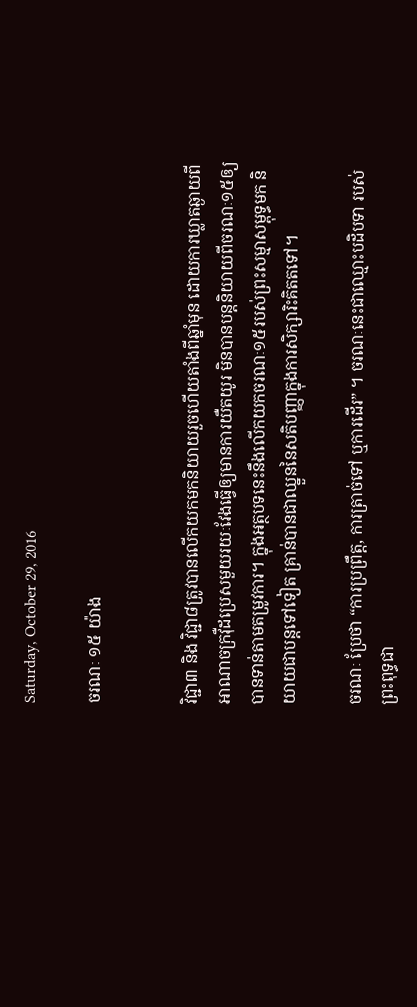Saturday, October 29, 2016

ចរណៈ ១៥ យ៉ាង


វិជ្ជា៣ និង វិជ្ជា៨ត្រូវបានលើកយកមកនិយាយរួចហើយតាំងពីឆ្នាំមុន ដោយការឃ្លាតឆ្ងាយពី អាណាចក្រវ៉ឺដប្រេសមួយរយៈវែងធ្វើឲ្យមានការយឺតយូរ មិនបានបន្តនិយាយពីចរណៈ១៥ឲ្យ បានទាន់តាមតម្រូវការ។ ក្នុងអត្ថបទនេះនឹងលើកយកចរណៈ១៥របស់ព្រះសម្មាសម្ពុទ្ធមក និយាយជាបន្តទៅទៀត គ្រាន់បានជាឈ្នួននៃសតិបញ្ញាក្នុងការសិក្សារិះគិតតទៅ។

ចរណៈ ប្រែថា “ការប្រព្រឹត្ត, ការត្រាច់ទៅ ឬការដើរ” ។ ចរណៈនេះជាឈ្មោះបដិបទា របស់ព្រះពុទ្ធជា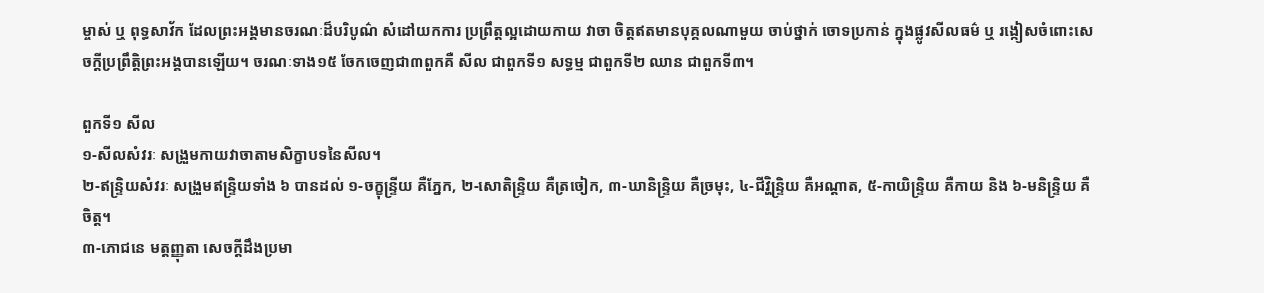ម្ចាស់ ឬ ពុទ្ធសាវ័ក ដែលព្រះអង្គមានចរណៈដ៏បរិបូណ៌ សំដៅយកការ ប្រព្រឹត្តល្អដោយកាយ វាចា ចិត្តឥតមានបុគ្គលណាមួយ ចាប់ថ្នាក់ ចោទប្រកាន់ ក្នុងផ្លូវសីលធម៌ ឬ រង្កៀសចំពោះសេចក្តីប្រព្រឹត្តិព្រះអង្គបានឡើយ។ ចរណៈទាង១៥ ចែកចេញជា៣ពួកគឺ សីល ជាពួកទី១ សទ្ធម្ម ជាពួកទី២ ឈាន ជាពួកទី៣។

ពួកទី១ សីល
១-សីលសំវរៈ សង្រួមកាយវាចាតាមសិក្ខាបទនៃសីល។
២-ឥន្ទ្រិយសំវរៈ សង្រួមឥន្ទ្រិយទាំង ៦ បានដល់ ១-ចក្ខុន្ទ្រីយ គឺភ្នែក, ២-សោតិន្ទ្រិយ គឺត្រចៀក, ៣-ឃានិន្ទ្រិយ គឺច្រមុះ, ៤-ជីវ្ហិន្ទ្រិយ គឺអណ្តាត, ៥-កាយិន្ទ្រិយ គឺកាយ និង ៦-មនិន្ទ្រិយ គឺចិត្ត។
៣-ភោជនេ មត្តញ្ញុតា សេចក្តីដឹងប្រមា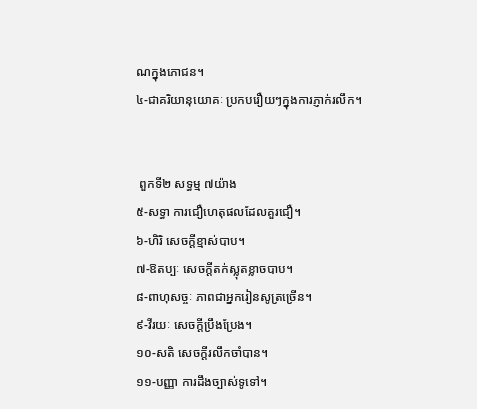ណក្នុងភោជន។
៤-ជាគរិយានុយោគៈ ប្រកបរឿយៗក្នុងការភ្ញាក់រលឹក។


 ពួកទី២ សទ្ធម្ម ៧យ៉ាង
៥-សទ្ធា ការជឿហេតុផលដែលគួរជឿ។
៦-ហិរិ សេចក្តីខ្មាស់បាប។
៧-ឱតប្បៈ សេចក្តីតក់ស្លុតខ្លាចបាប។
៨-ពាហុសច្ចៈ ភាពជាអ្នករៀនសូត្រច្រើន។
៩-វីរយៈ សេចក្តីប្រឹងប្រែង។
១០-សតិ សេចក្តីរលឹកចាំបាន។
១១-បញ្ញា ការដឹងច្បាស់ទូទៅ។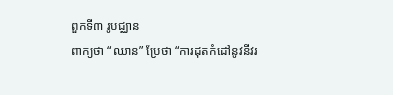ពួកទី៣ រូបជ្ឈាន
ពាក្យថា “ឈាន” ប្រែថា “ការដុតកំដៅនូវនីវរ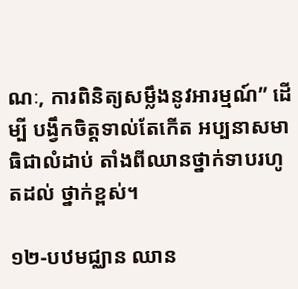ណៈ, ការពិនិត្យសម្លឹងនូវអារម្មណ៍” ដើម្បី បង្វឹកចិត្តទាល់តែកើត អប្បនាសមាធិជាលំដាប់ តាំងពីឈានថ្នាក់ទាបរហូតដល់ ថ្នាក់ខ្ពស់។

១២-បឋមជ្ឈាន ឈាន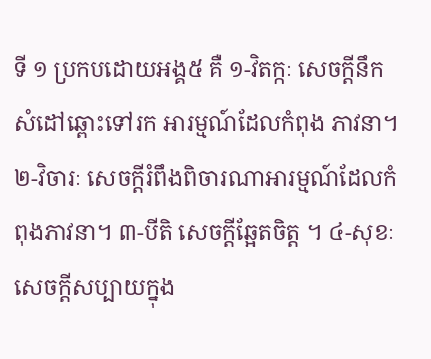ទី ១ ប្រកបដោយអង្គ៥ គឺ ១-វិតក្កៈ សេចក្ដីនឹកសំដៅឆ្ពោះទៅរក អារម្មណ៍ដែលកំពុង ភាវនា។ ២-វិចារៈ សេចក្ដីរំពឹងពិចារណាអារម្មណ៍ដែលកំពុងភាវនា។ ៣-បីតិ សេចក្ដីឆ្អែតចិត្ត ។ ៤-សុខៈ សេចក្ដីសប្បាយក្នុង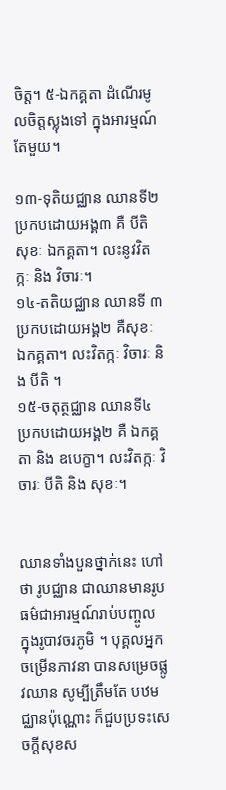ចិត្ត។ ៥-ឯកគ្គតា ដំណើរមូលចិត្តស្លុងទៅ ក្នុងអារម្មណ៍តែមួយ។

១៣-ទុតិយជ្ឈាន ឈានទី២ ប្រកបដោយអង្គ៣ គឺ បីតិ សុខៈ ឯកគ្គតា។ លះនូវវិតក្កៈ និង វិចារៈ។
១៤-តតិយជ្ឈាន ឈានទី ៣ ប្រកបដោយអង្គ២ គឺសុខៈ ឯកគ្គតា។ លះវិតក្កៈ វិចារៈ និង បីតិ ។
១៥-ចតុត្ថជ្ឈាន ឈានទី៤ ប្រកបដោយអង្គ២ គឺ ឯកគ្គតា និង ឧបេក្ខា។ លះវិតក្កៈ វិចារៈ បីតិ និង សុខៈ។


ឈានទាំងបួនថ្នាក់នេះ ហៅថា រូបជ្ឈាន ជាឈានមានរូបធម៌ជាអារម្មណ៍រាប់បញ្ចូល ក្នុងរូបាវចរភូមិ ។ បុគ្គលអ្នកចម្រើនភាវនា បានសម្រេចផ្លូវឈាន សូម្បីត្រឹមតែ បឋមជ្ឈានប៉ុណ្ណោះ ក៏ជួបប្រទះសេចក្ដីសុខស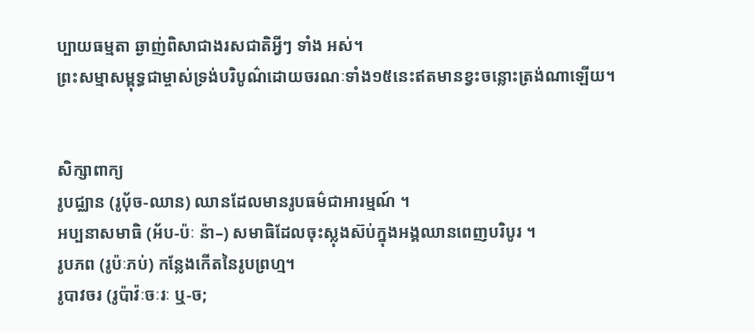ប្បាយធម្មតា ឆ្ងាញ់ពិសាជាងរសជាតិអ្វីៗ ទាំង អស់។
ព្រះសម្មាសម្ពុទ្ធជាម្ចាស់ទ្រង់បរិបូណ៌ដោយចរណៈទាំង១៥នេះឥតមានខ្វះចន្លោះត្រង់ណាឡើយ។


សិក្សាពាក្យ
រូបជ្ឈាន (រូបុ័ច-ឈាន) ឈានដែលមានរូបធម៌ជាអារម្មណ៍ ។
អប្បនាសមាធិ (អ័ប-ប៉ៈ ន៉ា–) សមាធិដែលចុះស្លុងស៊ប់ក្នុងអង្គឈានពេញបរិបូរ ។
រូបភព (រូប៉ៈភប់) កន្លែងកើតនៃរូបព្រហ្ម។
រូបាវចរ (រូប៉ាវ៉ៈចៈរៈ ឬ-ច;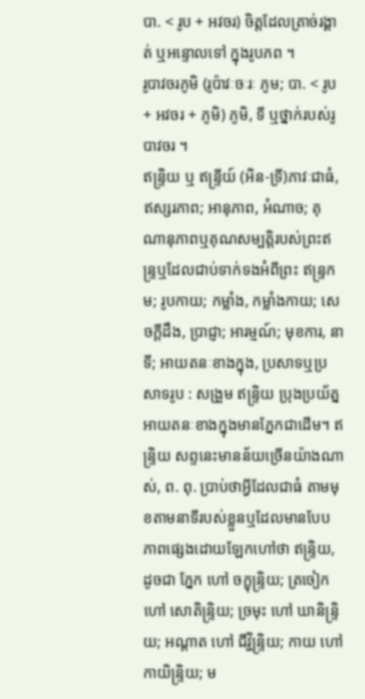បា. < រូប + អវចរ) ចិត្តដែលត្រាច់រង្គាត់ ឬអន្ទោលទៅ ក្នុងរូបភព ។
រូបាវចរភូមិ (រូប៉ាវៈចៈរៈ ភូម; បា. < រូប + អវចរ + ភូមិ) ភូមិ, ទី ឬថ្នាក់របស់រូបាវចរ ។
ឥន្ទ្រិយ ឬ ឥន្ទ្រីយ៍ (អិន-ទ្រី)ភាវៈជាធំ, ឥស្សរភាព; អានុភាព, អំណាច; គុណានុភាពឬគុណសម្បត្តិរបស់ព្រះឥន្រ្ទឬដែលជាប់ទាក់ទងអំពីព្រះ ឥន្រ្ទកម; រូបកាយ; កម្លាំង, កម្លាំងកាយ; សេចក្ដីដឹង, ប្រាជ្ញា; អារម្មណ៍; មុខការ, នាទី; អាយតនៈខាងក្នុង, ប្រសាទឬប្រសាទរូប : សង្រួម ឥន្រ្ទិយ ប្រុងប្រយ័ត្នអាយតនៈខាងក្នុងមានភ្នែកជាដើម។ ឥន្រ្ទិយ សព្ទនេះមានន័យច្រើនយ៉ាងណាស់, ព. ពុ. ប្រាប់ថាអ្វីដែលជាធំ តាមមុខតាមនាទីរបស់ខ្លួនឬដែលមានបែបភាពផ្សេងដោយឡែកហៅថា ឥន្រ្ទិយ, ដូចជា ភ្នែក ហៅ ចក្ខុន្រ្ទិយ; ត្រចៀក ហៅ សោតិន្រ្ទិយ; ច្រមុះ ហៅ ឃានិន្រ្ទិយ; អណ្ដាត ហៅ ជីវ្ហិន្រ្ទិយ; កាយ ហៅ កាយិន្រ្ទិយ; ម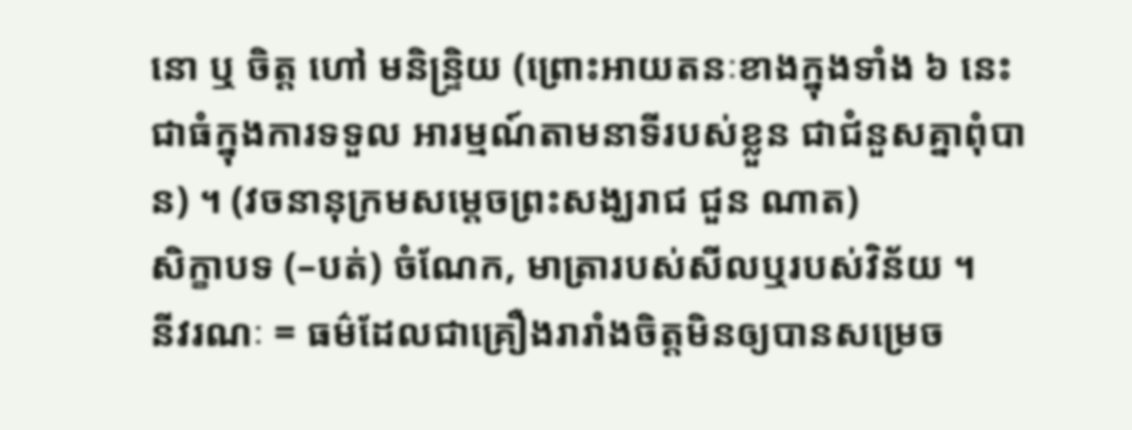នោ ឬ ចិត្ត ហៅ មនិន្រ្ទិយ (ព្រោះអាយតនៈខាងក្នុងទាំង ៦ នេះជាធំក្នុងការទទួល អារម្មណ៍តាមនាទីរបស់ខ្លួន ជាជំនួសគ្នាពុំបាន) ។ (វចនានុក្រមសម្តេចព្រះសង្ឃរាជ ជួន ណាត)
សិក្ខាបទ (–បត់) ចំណែក, មាត្រារបស់សីលឬរបស់វិន័យ ។
នីវរណៈ = ធម៌ដែលជាគ្រឿងរារាំងចិត្តមិនឲ្យបានសម្រេច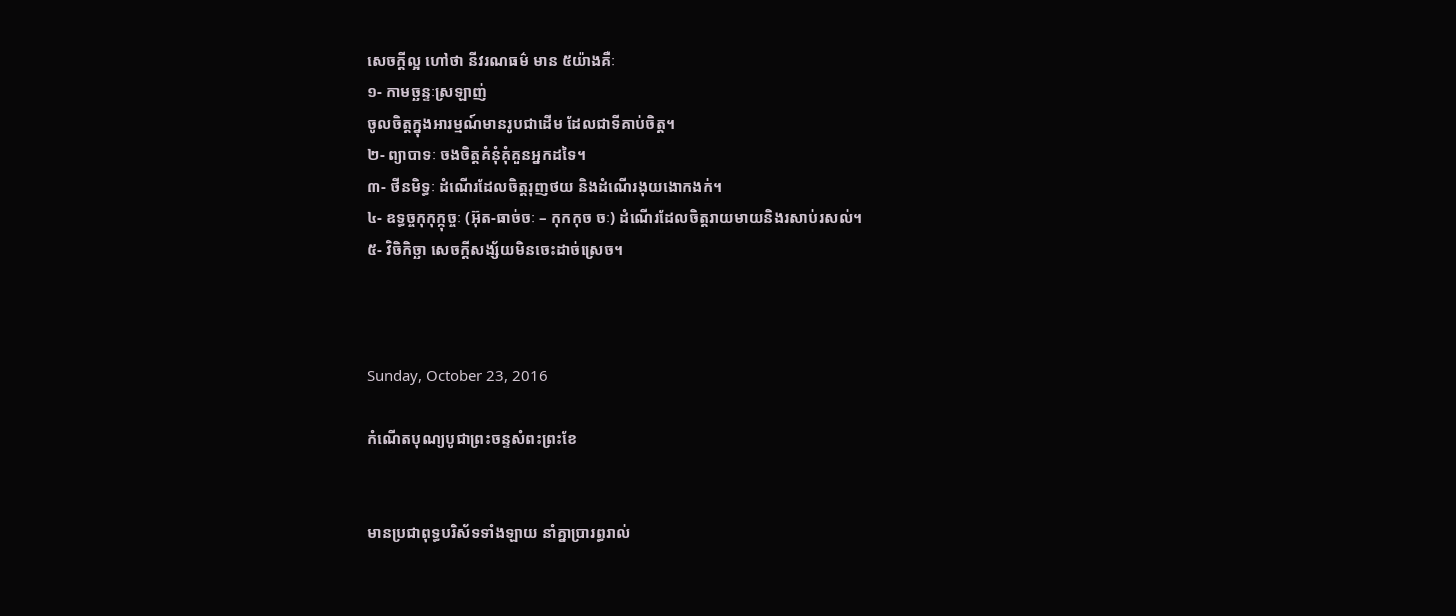សេចក្តីល្អ ហៅថា នីវរណធម៌ មាន ៥យ៉ាងគឺៈ
១- កាមច្ឆន្ទៈស្រឡាញ់
ចូលចិត្តក្នុងអារម្មណ៍មានរូបជាដើម ដែលជាទីគាប់ចិត្ត។
២- ព្យាបាទៈ ចងចិត្តគំនុំគុំគួនអ្នកដទៃ។
៣- ថីនមិទ្ធៈ ដំណើរដែលចិត្តរុញថយ និងដំណើរងុយងោកងក់។
៤- ឧទ្ធច្ចកុកុក្កុច្ចៈ (អ៊ុត-ធាច់ចៈ – កុកកុច ចៈ) ដំណើរដែលចិត្តរាយមាយនិងរសាប់រសល់។
៥- វិចិកិច្ឆា សេចក្តីសង្ស័យមិនចេះដាច់ស្រេច។



Sunday, October 23, 2016

កំណើតបុណ្យបូជាព្រះចន្ទសំពះព្រះខែ


មានប្រជាពុទ្ធបរិស័ទទាំងឡាយ នាំគ្នាប្រារព្ធរាល់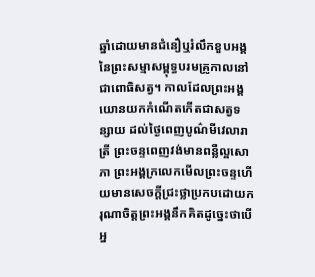ឆ្នាំដោយមានជំនឿឬរំលឹកខួបអង្គនៃព្រះសម្មាសម្ពុទ្ធបរមគ្រូកាលនៅជាពោធិសត្វ។ កាលដែលព្រះអង្គយោនយកកំណើតកើតជាសត្វទន្សាយ ដល់ថ្ងៃពេញបូណ៌មីវេលារាត្រី ព្រះចន្ទពេញវង់មានពន្លឺល្អសោភា ព្រះអង្គក្រលេកមើលព្រះចន្ទហើយមានសេចក្ដីជ្រះថ្លាប្រកបដោយករុណាចិត្តព្រះអង្គនឹកគិតដូច្នេះថាបើអ្ន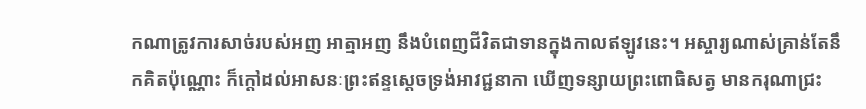កណាត្រូវការសាច់របស់អញ អាត្មាអញ នឹងបំពេញជីវិតជាទានក្នុងកាលឥឡូវនេះ។ អស្ចារ្យណាស់គ្រាន់តែនឹកគិតប៉ុណ្ណោះ ក៏ក្ដៅដល់អាសនៈព្រះឥន្ទស្ដេចទ្រង់អាវជ្ជនាកា ឃើញទន្សាយព្រះពោធិសត្វ មានករុណាជ្រះ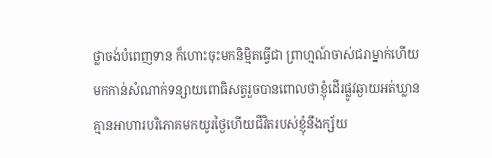ថ្លាចង់បំពេញទាន ក៏ហោះចុះមកនិម្មិតធ្វើជា ព្រាហ្មណ៍ចាស់ជរាម្នាក់ហើយមកកាន់សំណាក់ទន្សាយពោធិសត្វរួចបានពោលថាខ្ញុំដើរផ្លូវឆ្ងាយអត់ឃ្លានគ្មានអាហារបរិភោគមកយូរថ្ងៃហើយជីវិតរបស់ខ្ញុំនឹងក្ស័យ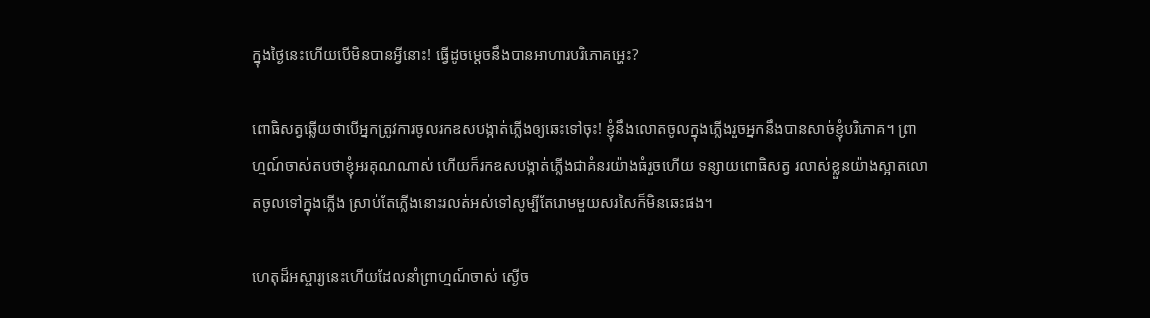ក្នុងថ្ងៃនេះហើយបើមិនបានអ្វីនោះ! ធ្វើដូចម្ដេចនឹងបានអាហារបរិភោគអ្ហេះ?

ពោធិសត្វឆ្លើយថាបើអ្នកត្រូវការចូលរកឧសបង្កាត់ភ្លើងឲ្យឆេះទៅចុះ! ខ្ញុំនឹងលោតចូលក្នុងភ្លើងរួចអ្នកនឹងបានសាច់ខ្ញុំបរិភោគ។ ព្រាហ្មណ៍ចាស់តបថាខ្ញុំអរគុណណាស់ ហើយក៏រកឧសបង្កាត់ភ្លើងជាគំនរយ៉ាងធំរួចហើយ ទន្សាយពោធិសត្វ រលាស់ខ្លួនយ៉ាងស្អាតលោតចូលទៅក្នុងភ្លើង ស្រាប់តែភ្លើងនោះរលត់អស់ទៅសូម្បីតែរោមមួយសរសៃក៏មិនឆេះផង។

ហេតុដ៏អស្ចារ្យនេះហើយដែលនាំព្រាហ្មណ៍ចាស់ ស្ងើច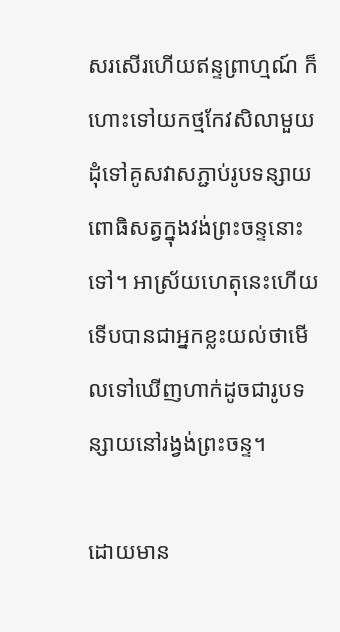សរសើរហើយឥន្ទព្រាហ្មណ៍ ក៏ហោះទៅយកថ្មកែវសិលាមួយដុំទៅគូសវាសភ្ជាប់រូបទន្សាយពោធិសត្វក្នុងវង់ព្រះចន្ទនោះទៅ។ អាស្រ័យហេតុនេះហើយទើបបានជាអ្នកខ្លះយល់ថាមើលទៅឃើញហាក់ដូចជារូបទន្សាយនៅរង្វង់ព្រះចន្ទ។

ដោយមាន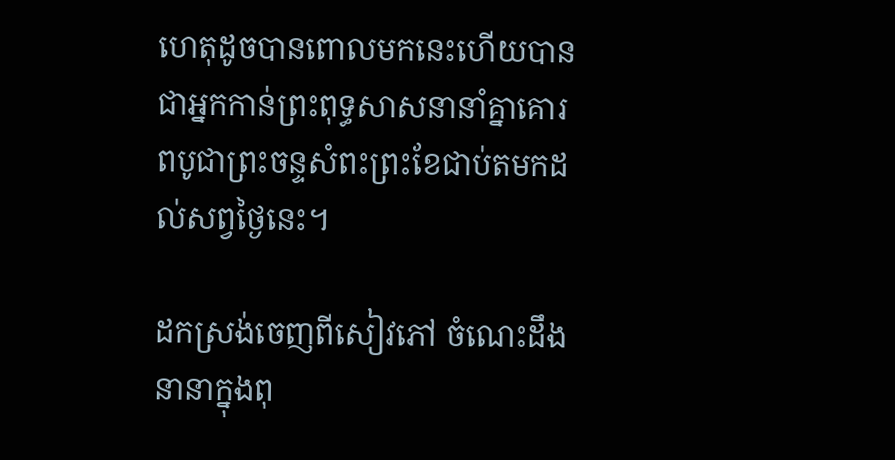ហេតុដូចបានពោលមកនេះហើយបានជាអ្នកកាន់ព្រះពុទ្ធសាសនានាំគ្នាគោរពបូជាព្រះចន្ទសំពះព្រះខែជាប់តមកដល់សព្វថ្ងៃនេះ។

ដកស្រង់ចេញពីសៀវភៅ ចំណេះដឹងនានាក្នុងពុ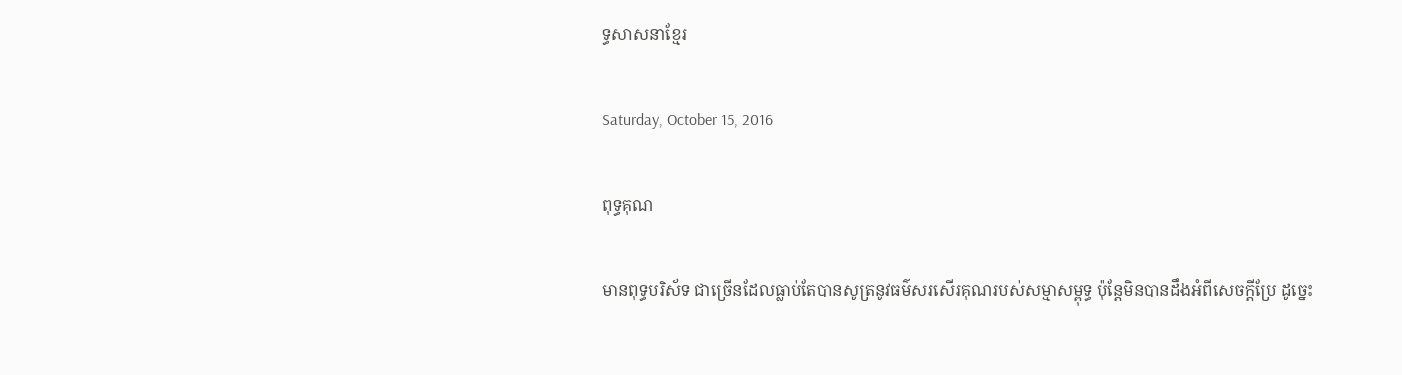ទ្ធសាសនាខ្មែរ

Saturday, October 15, 2016

ពុទ្ធគុណ

មានពុទ្ធបរិស័ទ ជាច្រើនដែលធ្លាប់តែបានសូត្រនូវធម៌សរសើរគុណរបស់សម្មាសម្ពុទ្ធ ប៉ុន្តែមិនបានដឹងអំពីសេចក្តីប្រែ ដូច្នេះ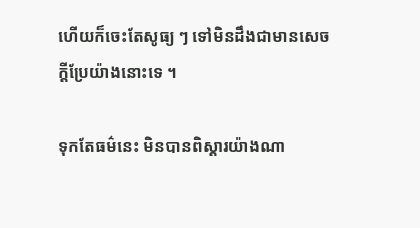ហើយក៏ចេះតែសូធ្យ ៗ ទៅមិនដឹងជាមានសេចក្តីប្រែយ៉ាងនោះទេ ។

ទុកតែធម៌នេះ មិនបានពិស្តារយ៉ាងណា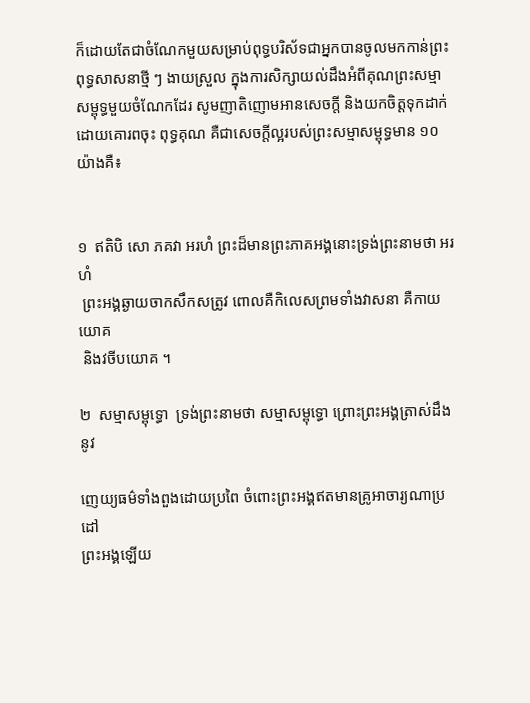ក៏ដោយតែជាចំណែកមួយសម្រាប់ពុទ្ធបរិស័ទជាអ្នកបានចូលមកកាន់ព្រះពុទ្ធសាសនាថ្មី ៗ ងាយស្រួល ក្នុងការសិក្សាយល់ដឹងអំពីគុណព្រះសម្មាសម្ពុទ្ធមួយចំណែកដែរ សូមញាតិញោមអានសេចក្តី និងយកចិត្តទុកដាក់ដោយគោរពចុះ ពុទ្ធគុណ គឺជាសេចក្តីល្អរបស់ព្រះសម្មាសម្ពុទ្ធមាន ១០ យ៉ាងគឺ៖


១  ឥតិបិ សោ ភគវា អរហំ ព្រះដ៏មានព្រះភាគអង្គនោះទ្រង់ព្រះនាមថា អរហំ
 ព្រះអង្គឆ្ងាយចាកសឹកសត្រូវ ពោលគឺកិលេសព្រមទាំងវាសនា គឺកាយយោគ
 និងវចីបយោគ ។

២  សម្មាសម្ពុទ្ធោ  ទ្រង់ព្រះនាមថា សម្មាសម្ពុទ្ធោ ព្រោះព្រះអង្គត្រាស់ដឹងនូវ

ញេយ្យធម៌ទាំងពួងដោយប្រពៃ ចំពោះព្រះអង្គឥតមានគ្រូអាចារ្យណាប្រដៅ
ព្រះអង្គឡើយ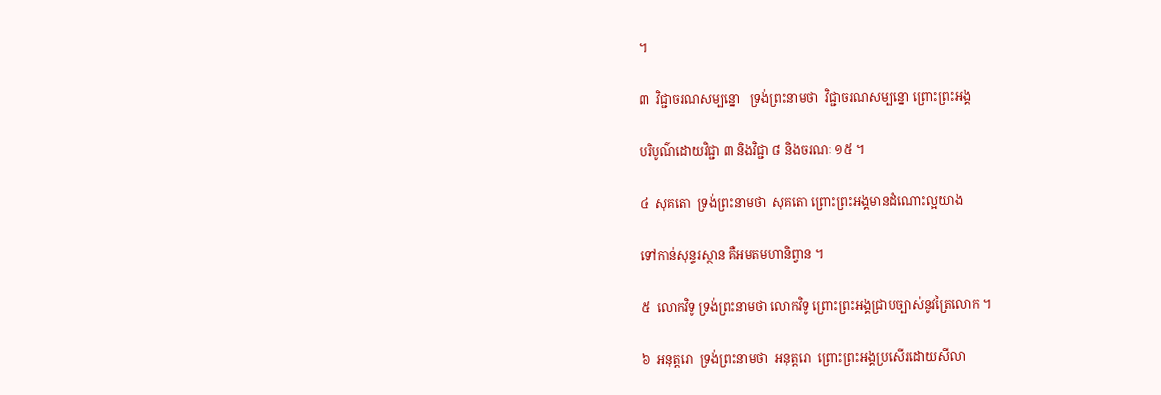។

៣  វិជ្ជាចរណសម្បន្នោ   ទ្រង់ព្រះនាមថា  វិជ្ជាចរណសម្បន្នោ ព្រោះព្រះអង្គ

បរិបូណ៌ដោយវិជ្ជា ៣ និងវិជ្ជា ៨ និងចរណៈ ១៥ ។

៤  សុគតោ  ទ្រង់ព្រះនាមថា  សុគតោ ព្រោះព្រះអង្គមានដំណោះល្អយាង

ទៅកាន់សុន្ទរស្ថាន គឺអមតមហានិព្វាន ។

៥  លោកវិទូ ទ្រង់ព្រះនាមថា លោកវិទូ ព្រោះព្រះអង្គជ្រាបច្បាស់នូវត្រៃលោក ។

៦  អនុត្តរោ  ទ្រង់ព្រះនាមថា  អនុត្តរោ  ព្រោះព្រះអង្គប្រសើរដោយសីលា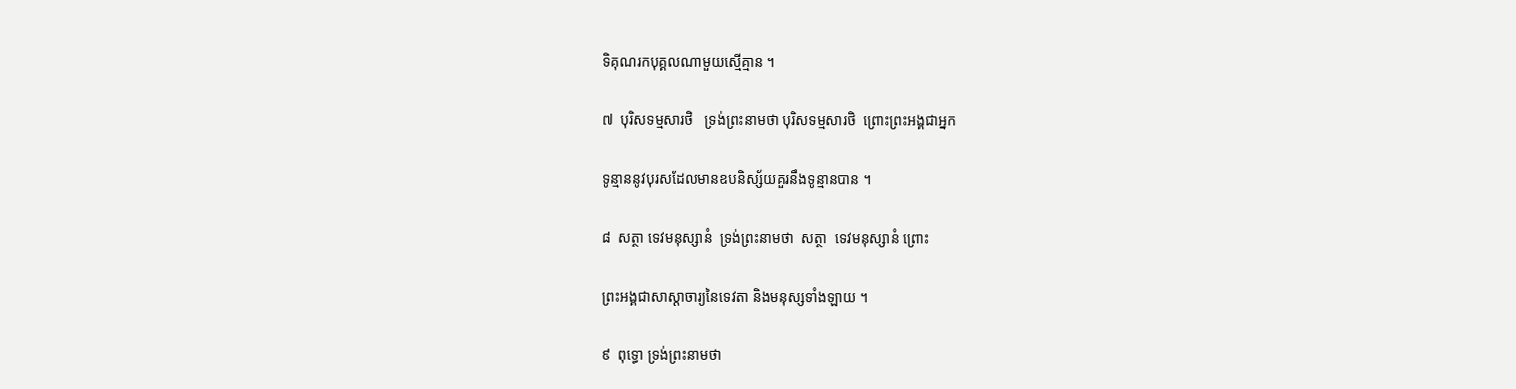ទិគុណរកបុគ្គលណាមួយស្មើគ្មាន ។

៧  បុរិសទម្មសារថិ   ទ្រង់ព្រះនាមថា បុរិសទម្មសារថិ  ព្រោះព្រះអង្គជាអ្នក

ទូន្មាននូវបុរសដែលមានឧបនិស្ស័យគួរនឹងទូន្មានបាន ។

៨  សត្ថា ទេវមនុស្សានំ  ទ្រង់ព្រះនាមថា  សត្ថា  ទេវមនុស្សានំ ព្រោះ

ព្រះអង្គជាសាស្តាចារ្យនៃទេវតា និងមនុស្សទាំងឡាយ ។

៩  ពុទ្ធោ ទ្រង់ព្រះនាមថា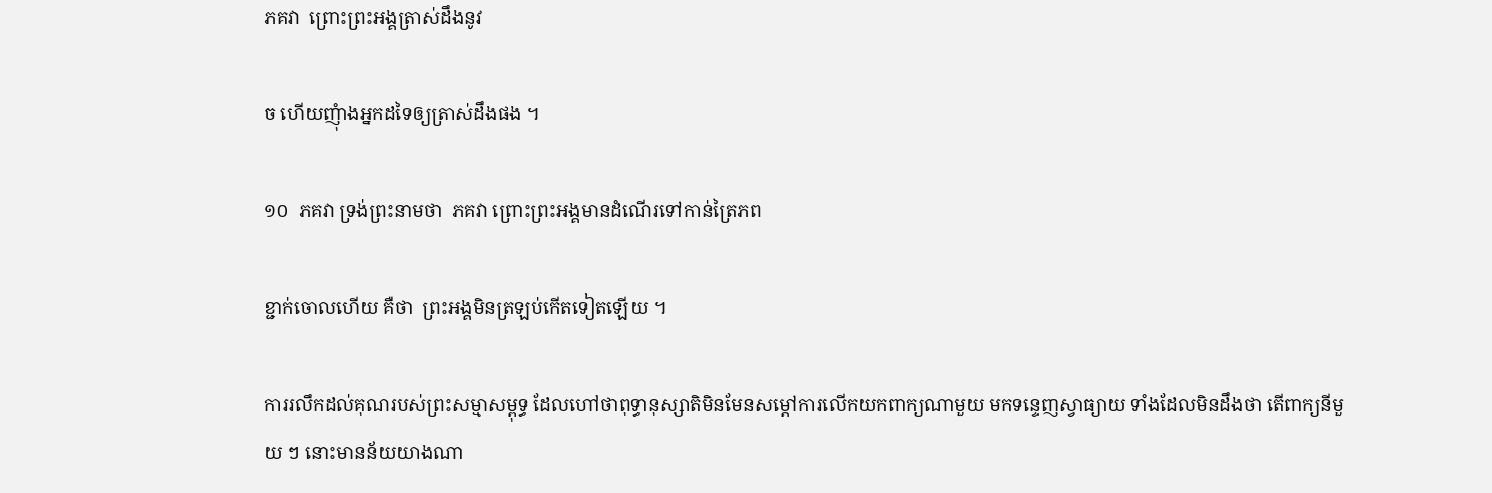ភគវា  ព្រោះព្រះអង្គត្រាស់ដឹងនូវ

ច ហើយញុំាងអ្នកដទៃឲ្យត្រាស់ដឹងផង ។

១០  ភគវា ទ្រង់ព្រះនាមថា  ភគវា ព្រោះព្រះអង្គមានដំណើរទៅកាន់ត្រៃភព

ខ្ជាក់ចោលហើយ គឺថា  ព្រះអង្គមិនត្រឡប់កើតទៀតឡើយ ។

ការរលឹកដល់គុណរបស់ព្រះសម្មាសម្ពុទ្ធ ដែលហៅថាពុទ្ធានុស្សាតិមិនមែនសម្តៅការលើកយកពាក្យណាមួយ មកទន្ទេញស្វាធ្យាយ ទាំងដែលមិនដឹងថា តើពាក្យនីមួយ ៗ នោះមានន័យយាងណា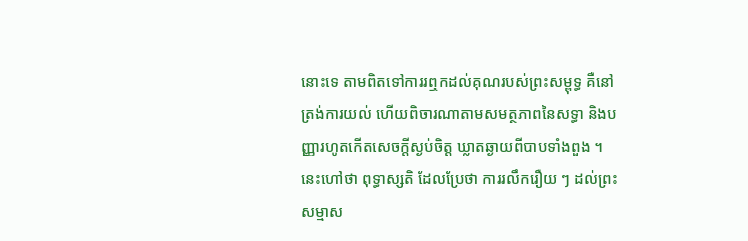នោះទេ តាមពិតទៅការរឮកដល់គុណរបស់ព្រះសម្ពុទ្ធ គឺនៅត្រង់ការយល់ ហើយពិចារណាតាមសមត្ថភាពនៃសទ្ធា និងបញ្ញារហូតកើតសេចក្តីស្ងប់ចិត្ត ឃ្លាតឆ្ងាយពីបាបទាំងពួង ។ នេះហៅថា ពុទ្ធាស្សតិ ដែលប្រែថា ការរលឹករឿយ ៗ ដល់ព្រះសម្មាស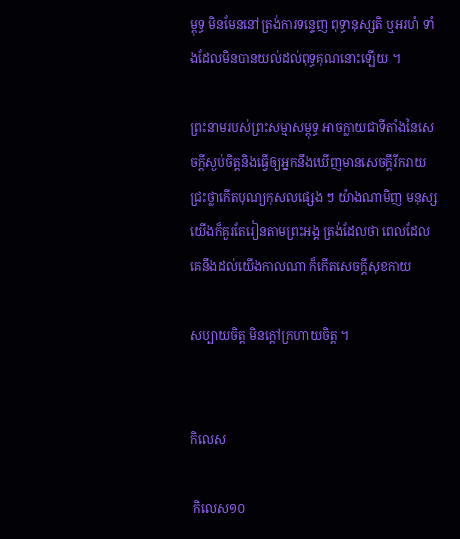ម្ពុទ្ធ មិនមែននៅត្រង់ការទន្ទេញ ពុទ្ធានុស្សតិ ឬអរហំ ទាំងដែលមិនបានយល់ដល់ពុទ្ធគុណនោះឡើយ ។

ព្រះនាមរបស់ព្រះសម្មាសម្ពុទ្ធ អាចក្លាយជាទីតាំងនៃសេចក្តីស្ងប់ចិត្តនិងធ្វើឲ្យអ្នកនឹងឃើញមានសេចក្តីរីករាយ ជ្រះថ្លាកើតបុណ្យកុសលផ្សេង ៗ យ៉ាងណាមិញ មនុស្សយើងក៏គួរតែរៀនតាមព្រះអង្គ ត្រង់ដែលថា ពេលដែលគេនឹងដល់យើងកាលណា ក៏កើតសេចក្តីសុខកាយ

សប្បាយចិត្ត មិនក្តៅក្រហាយចិត្ត ។


កិលេស

 កិលេស១០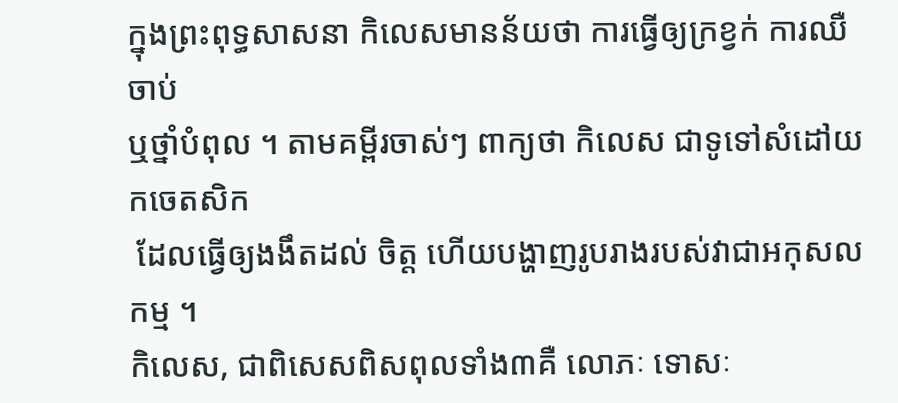ក្នុងព្រះពុទ្ធសាសនា កិលេសមានន័យថា ការធ្វើឲ្យក្រខ្វក់ ការឈឺចាប់
ឬថ្នាំបំពុល ។ តាមគម្ពីរចាស់ៗ ពាក្យថា កិលេស ជាទូទៅសំដៅយកចេតសិក
 ដែលធ្វើឲ្យងងឹតដល់ ចិត្ត ហើយបង្ហាញរូបរាងរបស់វាជាអកុសលកម្ម ។
កិលេស, ជាពិសេសពិសពុលទាំង៣គឺ លោភៈ ទោសៈ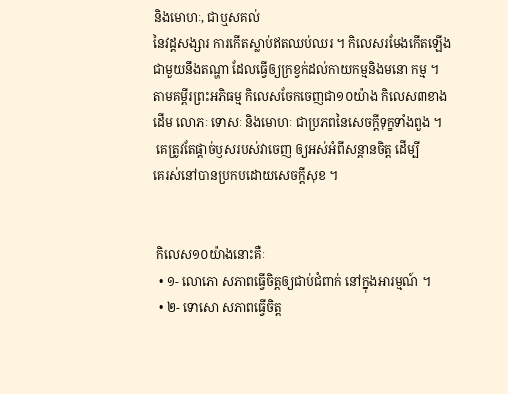និងមោហៈ, ជាឬសគល់
នៃវដ្តសង្សារ ការកើតស្លាប់ឥតឈប់ឈរ ។ កិលេសរមែងកើតឡើង
ជាមួយនឹងតណ្ហា ដែលធ្វើឲ្យក្រខ្វក់ដល់កាយកម្មនិងមនោ កម្ម ។
តាមគម្ពីរព្រះអភិធម្ម កិលេសចែកចេញជា១០យ៉ាង កិលេស៣ខាង
ដើម លោភៈ ទោសៈ និងមោហៈ ជាប្រភពនៃសេចក្តីទុក្ខទាំងពួង ។
 គេត្រូវតែផ្តាច់ឫសរបស់វាចេញ ឲ្យអស់អំពីសន្តានចិត្ត ដើម្បី
គេរស់នៅបានប្រកបដោយសេចក្តីសុខ ។


 កិលេស១០យ៉ាងនោះគឺៈ
  • ១- លោភោ សភាពធ្វើចិត្តឲ្យជាប់ជំពាក់ នៅក្នុងអារម្មណ៍ ។
  • ២- ទោសោ សភាពធ្វើចិត្ត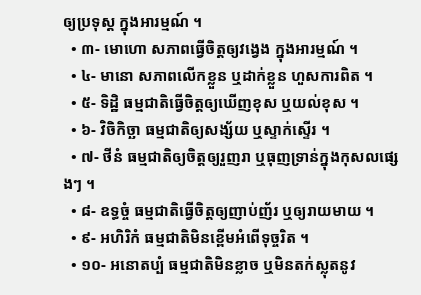ឲ្យប្រទុស្ត ក្នុងអារម្មណ៍ ។
  • ៣- មោហោ សភាពធ្វើចិត្តឲ្យវង្វេង ក្នុងអារម្មណ៍ ។
  • ៤- មានោ សភាពលើកខ្លួន ឬដាក់ខ្លួន ហួសការពិត ។
  • ៥- ទិដ្ឋិ ធម្មជាតិធ្វើចិត្តឲ្យឃើញខុស ឬយល់ខុស ។
  • ៦- វិចិកិច្ឆា ធម្មជាតិឲ្យសង្ស័យ ឬស្ទាក់ស្ទើរ ។
  • ៧- ថីនំ ធម្មជាតិឲ្យចិត្តឲ្យរួញរា ឬធុញទ្រាន់ក្នុងកុសលផ្សេងៗ ។
  • ៨- ឧទ្ធច្ចំ ធម្មជាតិធ្វើចិត្តឲ្យញាប់ញ័រ ឬឲ្យរាយមាយ ។
  • ៩- អហិរិកំ ធម្មជាតិមិនខ្ពើមអំពើទុច្ចរិត ។
  • ១០- អនោតប្បំ ធម្មជាតិមិនខ្លាច ឬមិនតក់ស្លុតនូវ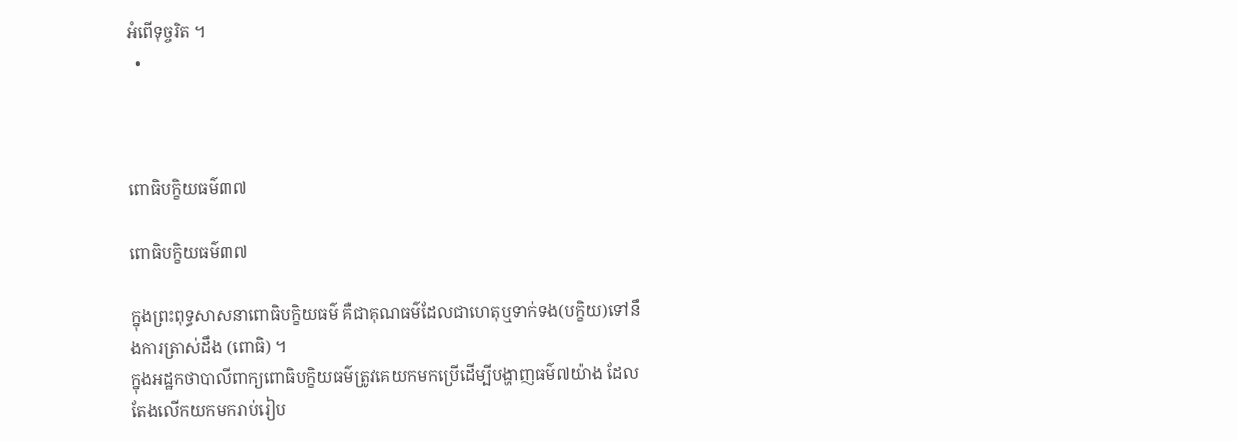អំពើទុច្ចរិត ។
  •



ពោធិបក្ខិយធម៌៣៧

ពោធិបក្ខិយធម៌៣៧

ក្នុងព្រះពុទ្ធសាសនាពោធិបក្ខិយធម៌ គឺជាគុណធម៌ដែលជាហេតុឬទាក់ទង(បក្ខិយ)ទៅនឹងការត្រាស់ដឹង (ពោធិ) ។
ក្នុងអដ្ឋកថាបាលីពាក្យពោធិបក្ខិយធម៌ត្រូវគេយកមកប្រើដើម្បីបង្ហាញធម៌៧យ៉ាង ដែលតែងលើកយកមករាប់រៀប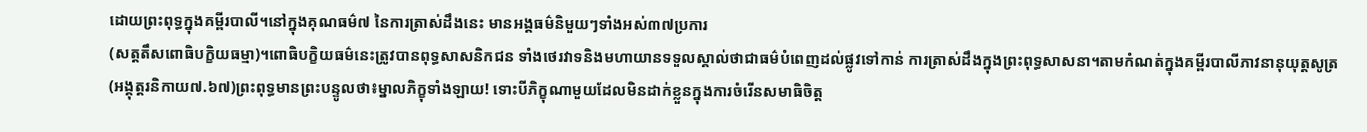ដោយព្រះពុទ្ធក្នុងគម្ពីរបាលី។នៅក្នុងគុណធម៌៧ នៃការត្រាស់ដឹងនេះ មានអង្គធម៌និមួយៗទាំងអស់៣៧ប្រការ
(សត្តតឹសពោធិបក្ខិយធម្មា)។ពោធិបក្ខិយធម៌នេះត្រូវបានពុទ្ធសាសនិកជន ទាំងថេរវាទនិងមហាយានទទួលស្គាល់ថាជាធម៌បំពេញដល់ផ្លូវទៅកាន់ ការត្រាស់ដឹងក្នុងព្រះពុទ្ធសាសនា។តាមកំណត់ក្នុងគម្ពីរបាលីភាវនានុយុត្តសូត្រ (អង្គុត្តរនិកាយ៧.៦៧)ព្រះពុទ្ធមានព្រះបន្ទូលថា៖ម្នាលភិក្ខុទាំងឡាយ! ទោះបីភិក្ខុណាមួយដែលមិនដាក់ខ្លួនក្នុងការចំរើនសមាធិចិត្ត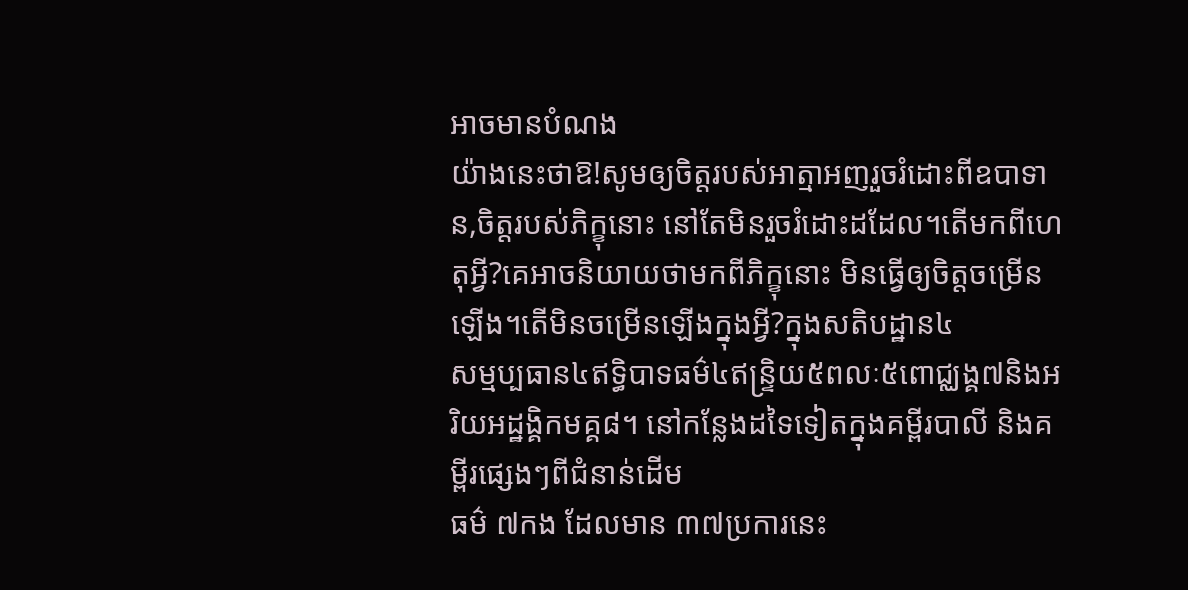អាចមានបំណង
យ៉ាងនេះថាឱ!សូមឲ្យចិត្តរបស់អាត្មាអញរួចរំដោះពីឧបាទាន,ចិត្តរបស់ភិក្ខុនោះ នៅតែមិនរួចរំដោះដដែល។តើមកពីហេតុអ្វី?គេអាចនិយាយថាមកពីភិក្ខុនោះ មិនធ្វើឲ្យចិត្តចម្រើនឡើង។តើមិនចម្រើនឡើងក្នុងអ្វី?ក្នុងសតិបដ្ឋាន៤
សម្មប្បធាន៤ឥទ្ធិបាទធម៌៤ឥន្រ្ទិយ៥ពលៈ៥ពោជ្ឈង្គ៧និងអរិយអដ្ឋង្គិកមគ្គ៨។ នៅកន្លែងដទៃទៀតក្នុងគម្ពីរបាលី និងគម្ពីរផ្សេងៗពីជំនាន់ដើម
ធម៌ ៧កង ដែលមាន ៣៧ប្រការនេះ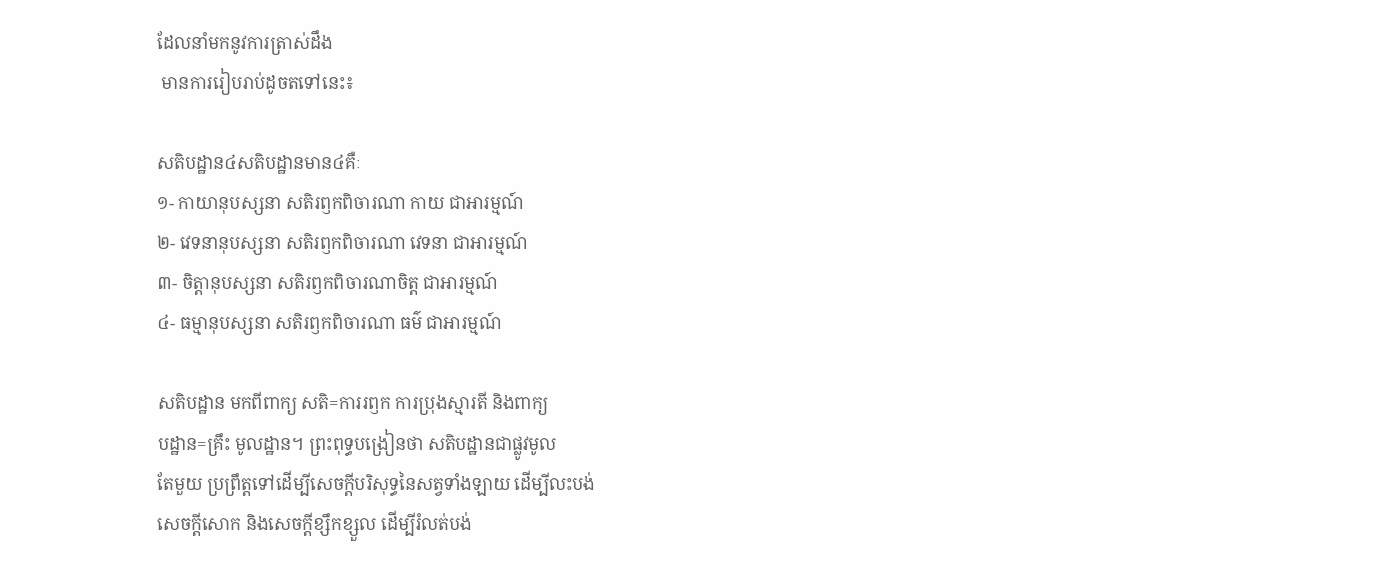ដែលនាំមកនូវការត្រាស់ដឹង
 មានការរៀបរាប់ដូចតទៅនេះ៖

សតិបដ្ឋាន៤សតិបដ្ឋានមាន៤គឺៈ
១- កាយានុបស្សនា សតិរឭកពិចារណា កាយ ជាអារម្មណ៍
២- វេទនានុបស្សនា សតិរឭកពិចារណា វេទនា ជាអារម្មណ៍
៣- ចិត្តានុបស្សនា សតិរឭកពិចារណាចិត្ត ជាអារម្មណ៍
៤- ធម្មានុបស្សនា សតិរឭកពិចារណា ធម៌ ជាអារម្មណ៍

សតិបដ្ឋាន មកពីពាក្យ សតិ=ការរឭក ការប្រុងស្មារតី និងពាក្យ
បដ្ឋាន=គ្រឹះ មូលដ្ឋាន។ ព្រះពុទ្ធបង្រៀនថា សតិបដ្ឋានជាផ្លូវមូល
តែមួយ ប្រព្រឹត្តទៅដើម្បីសេចក្តីបរិសុទ្ធនៃសត្វទាំងឡាយ ដើម្បីលះបង់
សេចក្តីសោក និងសេចក្តីខ្សឹកខ្សួល ដើម្បីរំលត់បង់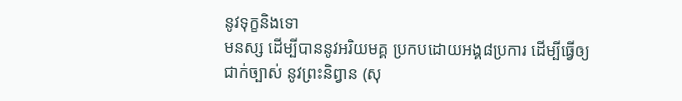នូវទុក្ខនិងទោ
មនស្ស ដើម្បីបាននូវអរិយមគ្គ ប្រកបដោយអង្គ៨ប្រការ ដើម្បីធ្វើឲ្យ
ជាក់ច្បាស់ នូវព្រះនិព្វាន (សុ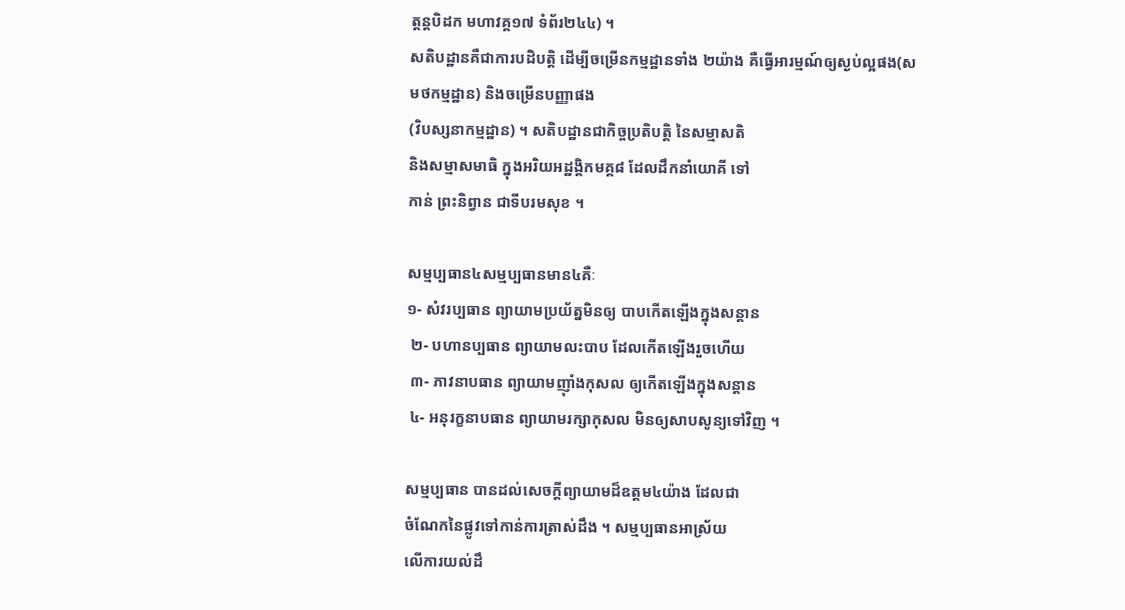ត្តន្តបិដក មហាវគ្គ១៧ ទំព័រ២៤៤) ។
សតិបដ្ឋានគឺជាការបដិបត្តិ ដើម្បីចម្រើនកម្មដ្ឋានទាំង ២យ៉ាង គឺធ្វើអារម្មណ៍ឲ្យស្ងប់ល្អផង(សមថកម្មដ្ឋាន) និងចម្រើនបញ្ញាផង
(វិបស្សនាកម្មដ្ឋាន) ។ សតិបដ្ឋានជាកិច្ចប្រតិបត្តិ នៃសម្មាសតិ
និងសម្មាសមាធិ ក្នុងអរិយអដ្ឋង្គិកមគ្គ៨ ដែលដឹកនាំយោគី ទៅ
កាន់ ព្រះនិព្វាន ជាទីបរមសុខ ។

សម្មប្បធាន៤សម្មប្បធានមាន៤គឺៈ
១- សំវរប្បធាន ព្យាយាមប្រយ័ត្នមិនឲ្យ បាបកើតឡើងក្នុងសន្តាន
 ២- បហានប្បធាន ព្យាយាមលះបាប ដែលកើតឡើងរួចហើយ
 ៣- ភាវនាបធាន ព្យាយាមញ៉ាំងកុសល ឲ្យកើតឡើងក្នុងសន្តាន
 ៤- អនុរក្ខនាបធាន ព្យាយាមរក្សាកុសល មិនឲ្យសាបសូន្យទៅវិញ ។

សម្មប្បធាន បានដល់សេចក្តីព្យាយាមដ៏ឧត្តម៤យ៉ាង ដែលជា
ចំណែកនៃផ្លូវទៅកាន់ការត្រាស់ដឹង ។ សម្មប្បធានអាស្រ័យ
លើការយល់ដឹ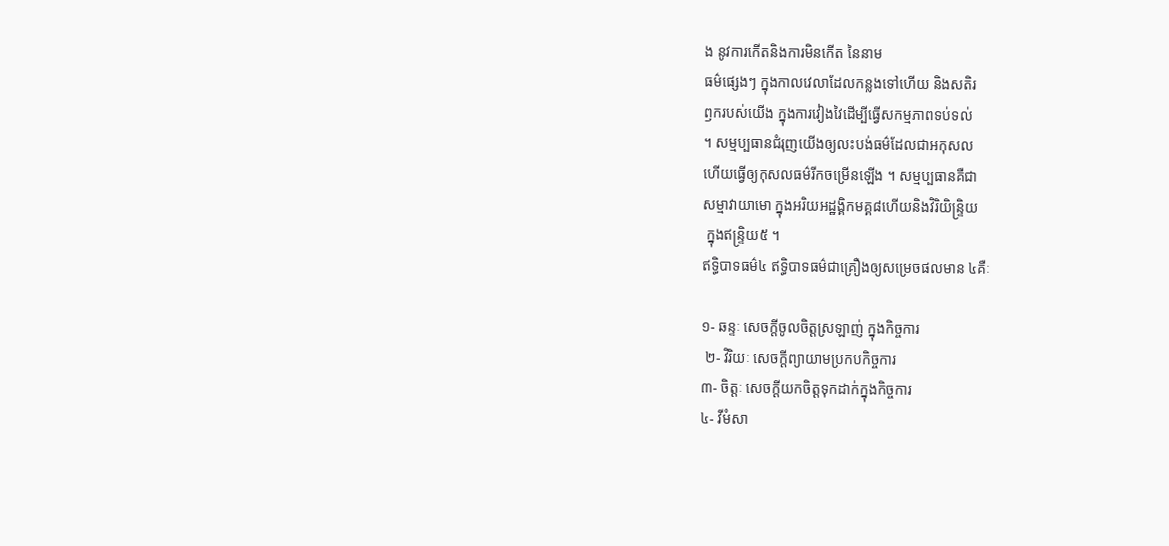ង នូវការកើតនិងការមិនកើត នៃនាម
ធម៌ផ្សេងៗ ក្នុងកាលវេលាដែលកន្លងទៅហើយ និងសតិរ
ឭករបស់យើង ក្នុងការវៀងវៃដើម្បីធ្វើសកម្មភាពទប់ទល់
។ សម្មប្បធានជំរុញយើងឲ្យលះបង់ធម៌ដែលជាអកុសល
ហើយធ្វើឲ្យកុសលធម៌រីកចម្រើនឡើង ។ សម្មប្បធានគឺជា
សម្មាវាយាមោ ក្នុងអរិយអដ្ឋង្គិកមគ្គ៨ហើយនិងវិរិយិន្រ្ទិយ
 ក្នុងឥន្រ្ទិយ៥ ។
ឥទ្ធិបាទធម៌៤ ឥទ្ធិបាទធម៌ជាគ្រឿងឲ្យសម្រេចផលមាន ៤គឺៈ

១- ឆន្ទៈ សេចក្តីចូលចិត្តស្រឡាញ់ ក្នុងកិច្ចការ
 ២- វិរិយៈ សេចក្តីព្យាយាមប្រកបកិច្ចការ
៣- ចិត្តៈ សេចក្តីយកចិត្តទុកដាក់ក្នុងកិច្ចការ
៤- វីមំសា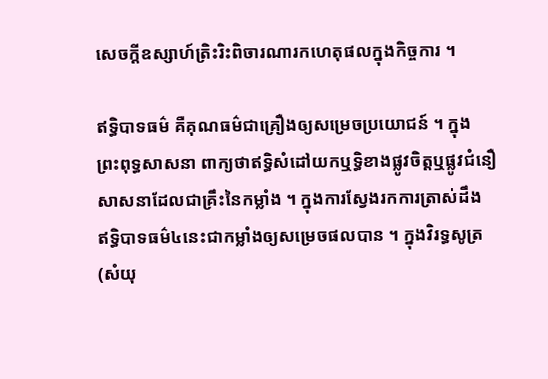សេចក្តីឧស្សាហ៍ត្រិះរិះពិចារណារកហេតុផលក្នុងកិច្ចការ ។

ឥទ្ធិបាទធម៌ គឺគុណធម៌ជាគ្រឿងឲ្យសម្រេចប្រយោជន៍ ។ ក្នុង
ព្រះពុទ្ធសាសនា ពាក្យថាឥទ្ធិសំដៅយកឬទ្ធិខាងផ្លូវចិត្តឬផ្លូវជំនឿ
សាសនាដែលជាគ្រឹះនៃកម្លាំង ។ ក្នុងការស្វែងរកការត្រាស់ដឹង
ឥទ្ធិបាទធម៌៤នេះជាកម្លាំងឲ្យសម្រេចផលបាន ។ ក្នុងវិរទ្ធសូត្រ
(សំយុ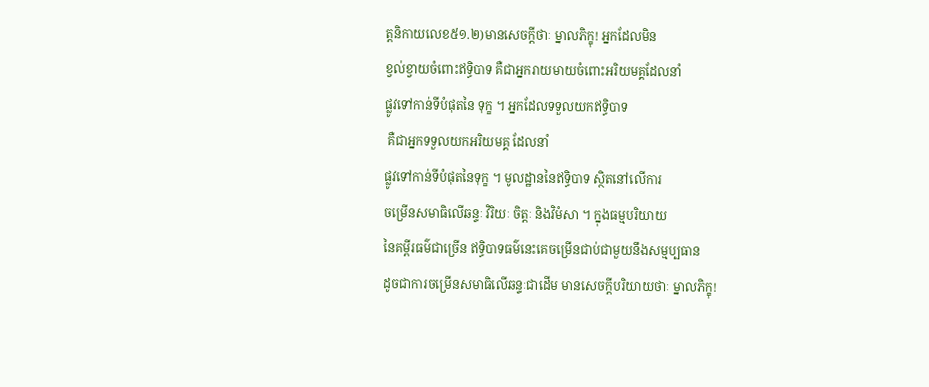ត្តនិកាយលេខ៥១.២)មានសេចក្តីថាៈ ម្នាលភិក្ខុ! អ្នកដែលមិន
ខ្វល់ខ្វាយចំពោះឥទ្ធិបាទ គឺជាអ្នករាយមាយចំពោះអរិយមគ្គដែលនាំ
ផ្លូវទៅកាន់ទីបំផុតនៃ ទុក្ខ ។ អ្នកដែលទទួលយកឥទ្ធិបាទ
 គឺជាអ្នកទទួលយកអរិយមគ្គ ដែលនាំ
ផ្លូវទៅកាន់ទីបំផុតនៃទុក្ខ ។ មូលដ្ឋាននៃឥទ្ធិបាទ ស្ថិតនៅលើការ
ចម្រើនសមាធិលើឆន្ទៈ វិរិយៈ ចិត្តៈ និងវិមំសា ។ ក្នុងធម្មបរិយាយ
នៃគម្ពីរធម៌ជាច្រើន ឥទ្ធិបាទធម៌នេះគេចម្រើនជាប់ជាមួយនឹងសម្មប្បធាន
ដូចជាការចម្រើនសមាធិលើឆន្ទៈជាដើម មានសេចក្តីបរិយាយថាៈ ម្នាលភិក្ខុ!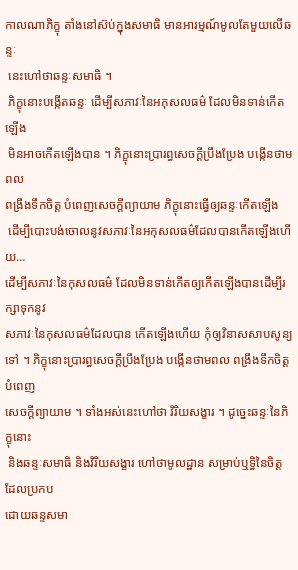កាលណាភិក្ខុ តាំងនៅស៊ប់ក្នុងសមាធិ មានអារម្មណ៍មូលតែមួយលើឆន្ទៈ
 នេះហៅថាឆន្ទៈសមាធិ ។
 ភិក្ខុនោះបង្កើតឆន្ទៈ ដើម្បីសភាវៈនៃអកុសលធម៌ ដែលមិនទាន់កើតឡើង
 មិនអាចកើតឡើងបាន ។ ភិក្ខុនោះប្រារព្ធសេចក្តីប្រឹងប្រែង បង្កើនថាមពល
ពង្រឹងទឹកចិត្ត បំពេញសេចក្តីព្យាយាម ភិក្ខុនោះធ្វើឲ្យឆន្ទៈកើតឡើង
 ដើម្បីបោះបង់ចោលនូវសភាវៈនៃអកុសលធម៌ដែលបានកើតឡើងហើយ…
ដើម្បីសភាវៈនៃកុសលធម៌ ដែលមិនទាន់កើតឲ្យកើតឡើងបានដើម្បីរក្សាទុកនូវ
សភាវៈនៃកុសលធម៌ដែលបាន កើតឡើងហើយ កុំឲ្យវិនាសសាបសូន្យទៅ ។ ភិក្ខុនោះប្រារព្ធសេចក្តីប្រឹងប្រែង បង្កើនថាមពល ពង្រឹងទឹកចិត្ត បំពេញ
សេចក្តីព្យាយាម ។ ទាំងអស់នេះហៅថា វិរិយសង្ខារ ។ ដូច្នេះឆន្ទៈនៃភិក្ខុនោះ
 និងឆន្ទៈសមាធិ និងវិរិយសង្ខារ ហៅថាមូលដ្ឋាន សម្រាប់ឬទ្ធិនៃចិត្ត ដែលប្រកប
ដោយឆន្ទសមា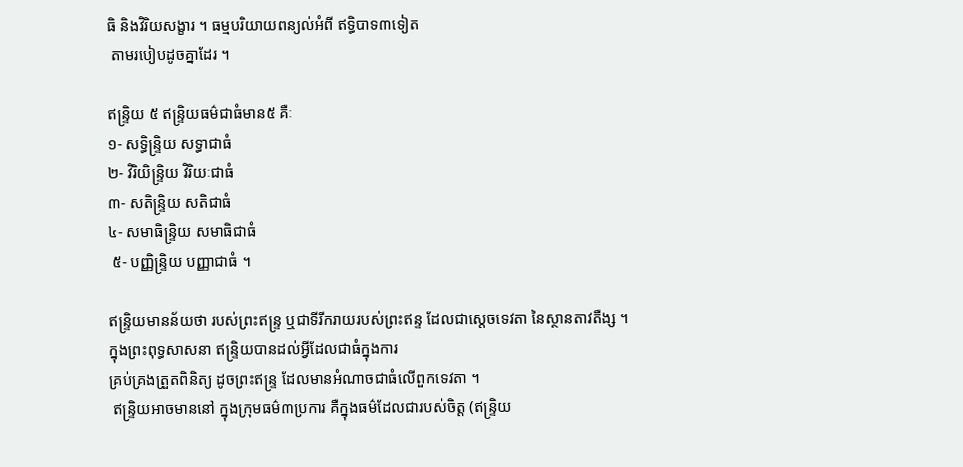ធិ និងវិរិយសង្ខារ ។ ធម្មបរិយាយពន្យល់អំពី ឥទ្ធិបាទ៣ទៀត
 តាមរបៀបដូចគ្នាដែរ ។

ឥន្រ្ទិយ ៥ ឥន្រ្ទិយធម៌ជាធំមាន៥ គឺៈ
១- សទ្ធិន្រ្ទិយ សទ្ធាជាធំ
២- វិរិយិន្រ្ទិយ វិរិយៈជាធំ
៣- សតិន្រ្ទិយ សតិជាធំ
៤- សមាធិន្រ្ទិយ សមាធិជាធំ
 ៥- បញ្ញិន្រ្ទិយ បញ្ញាជាធំ ។

ឥន្រ្ទិយមានន័យថា របស់ព្រះឥន្រ្ទ ឬជាទីរីករាយរបស់ព្រះឥន្ទ ដែលជាស្តេចទេវតា នៃស្ថានតាវតឺង្ស ។ ក្នុងព្រះពុទ្ធសាសនា ឥន្រ្ទិយបានដល់អ្វីដែលជាធំក្នុងការ
គ្រប់គ្រងត្រួតពិនិត្យ ដូចព្រះឥន្រ្ទ ដែលមានអំណាចជាធំលើពួកទេវតា ។
 ឥន្រ្ទិយអាចមាននៅ ក្នុងក្រុមធម៌៣ប្រការ គឺក្នុងធម៌ដែលជារបស់ចិត្ត (ឥន្រ្ទិយ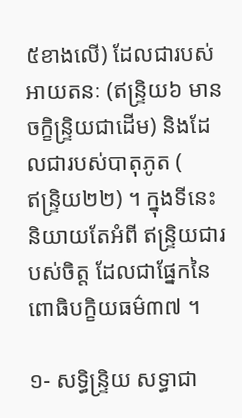៥ខាងលើ) ដែលជារបស់ អាយតនៈ (ឥន្រ្ទិយ៦ មានចក្ខិន្រ្ទិយជាដើម) និងដែលជារបស់បាតុភូត (
ឥន្រ្ទិយ២២) ។ ក្នុងទីនេះនិយាយតែអំពី ឥន្រ្ទិយជារបស់ចិត្ត ដែលជាផ្នែកនៃ
ពោធិបក្ខិយធម៌៣៧ ។

១- សទ្ធិន្រ្ទិយ សទ្ធាជា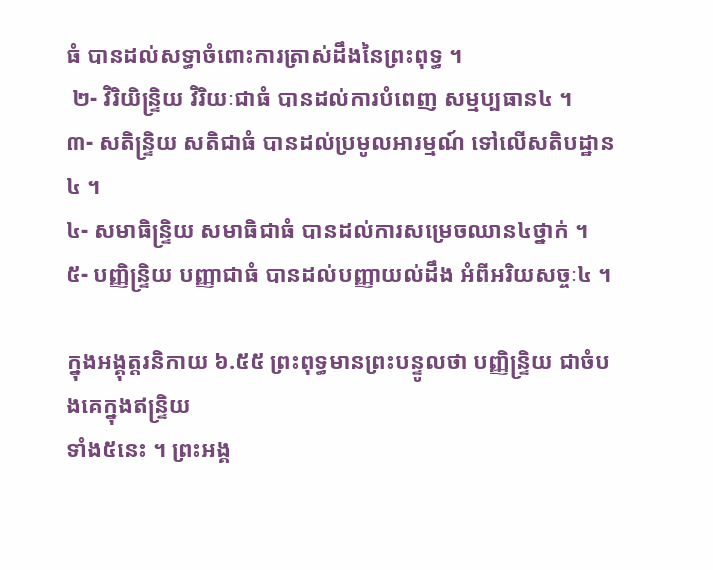ធំ បានដល់សទ្ធាចំពោះការត្រាស់ដឹងនៃព្រះពុទ្ធ ។
 ២- វិរិយិន្រ្ទិយ វិរិយៈជាធំ បានដល់ការបំពេញ សម្មប្បធាន៤ ។
៣- សតិន្រ្ទិយ សតិជាធំ បានដល់ប្រមូលអារម្មណ៍ ទៅលើសតិបដ្ឋាន៤ ។
៤- សមាធិន្រ្ទិយ សមាធិជាធំ បានដល់ការសម្រេចឈាន៤ថ្នាក់ ។
៥- បញ្ញិន្រ្ទិយ បញ្ញាជាធំ បានដល់បញ្ញាយល់ដឹង អំពីអរិយសច្ចៈ៤ ។

ក្នុងអង្គុត្តរនិកាយ ៦.៥៥ ព្រះពុទ្ធមានព្រះបន្ទូលថា បញ្ញិន្រ្ទិយ ជាចំបងគេក្នុងឥន្រ្ទិយ
ទាំង៥នេះ ។ ព្រះអង្គ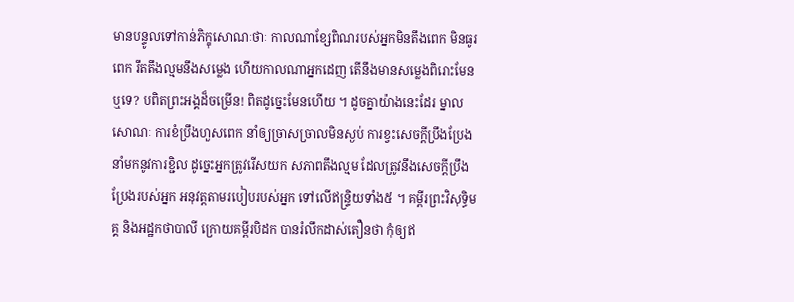មានបន្ទូលទៅកាន់ភិក្ខុសោណៈថាៈ កាលណាខ្សែពិណរបស់អ្នកមិនតឹងពេក មិនធូរពេក រឹតតឹងល្មមនឹងសម្លេង ហើយកាលណាអ្នកដេញ តើនឹងមានសម្លេងពិរោះមែនឬទេ? បពិតព្រះអង្គដ៏ចម្រើន! ពិតដូច្នេះមែនហើយ ។ ដូចគ្នាយ៉ាងនេះដែរ ម្នាលសោណៈ ការខំប្រឹងហួសពេក នាំឲ្យច្រាសច្រាលមិនស្ងប់ ការខ្វះសេចក្តីប្រឹងប្រែង នាំមកនូវការខ្ជិល ដូច្នេះអ្នកត្រូវរើសយក សភាពតឹងល្មម ដែលត្រូវនឹងសេចក្តីប្រឹងប្រែងរបស់អ្នក អនុវត្តតាមរបៀបរបស់អ្នក ទៅលើឥន្រ្ទិយទាំង៥ ។ គម្ពីរព្រះវិសុទ្ធិមគ្គ និងអដ្ឋកថាបាលី ក្រោយគម្ពីរបិដក បានរំលឹកដាស់តឿនថា កុំឲ្យឥ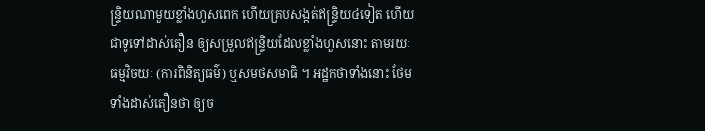ន្រ្ទិយណាមួយខ្លាំងហួសពេក ហើយគ្របសង្កត់ឥន្រ្ទិយ៤ទៀត ហើយជាទូទៅដាស់តឿន ឲ្យសម្រួលឥន្រ្ទិយដែលខ្លាំងហួសនោះ តាមរយៈធម្មវិចយៈ (ការពិនិត្យធម៌) ឬសមថសមាធិ ។ អដ្ឋកថាទាំងនោះ ថែមទាំងដាស់តឿនថា ឲ្យច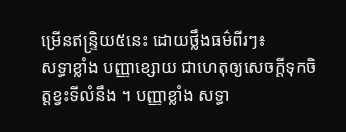ម្រើនឥន្រ្ទិយ៥នេះ ដោយថ្លឹងធម៌ពីរៗ៖
សទ្ធាខ្លាំង បញ្ញាខ្សោយ ជាហេតុឲ្យសេចក្តីទុកចិត្តខ្វះទីលំនឹង ។ បញ្ញាខ្លាំង សទ្ធា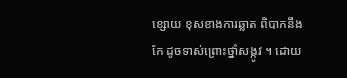ខ្សោយ ខុសខាងការឆ្លាត ពិបាកនឹងកែ ដូចទាស់ព្រោះថ្នាំសង្កូវ ។ ដោយ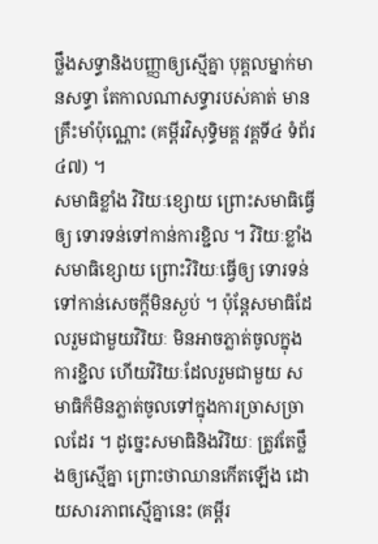ថ្លឹងសទ្ធានិងបញ្ញាឲ្យស្មើគ្នា បុគ្គលម្នាក់មានសទ្ធា តែកាលណាសទ្ធារបស់គាត់ មានគ្រឹះមាំប៉ុណ្ណោះ (គម្ពីរវិសុទ្ធិមគ្គ វគ្គទី៤ ទំព័រ ៤៧) ។
សមាធិខ្លាំង វិរិយៈខ្សោយ ព្រោះសមាធិធ្វើឲ្យ ទោរទន់ទៅកាន់ការខ្ជិល ។ វិរិយៈខ្លាំង សមាធិខ្សោយ ព្រោះវិរិយៈធ្វើឲ្យ ទោរទន់ទៅកាន់សេចក្តីមិនស្ងប់ ។ ប៉ុន្តែសមាធិដែលរួមជាមួយវិរិយៈ មិនអាចភ្លាត់ចូលក្នុងការខ្ជិល ហើយវិរិយៈដែលរួមជាមួយ សមាធិក៏មិនភ្លាត់ចូលទៅក្នុងការច្រាសច្រាលដែរ ។ ដូច្នេះសមាធិនិងវិរិយៈ ត្រូវតែថ្លឹងឲ្យស្មើគ្នា ព្រោះថាឈានកើតឡើង ដោយសារភាពស្មើគ្នានេះ (គម្ពីរ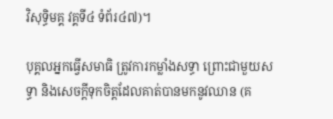វិសុទ្ធិមគ្គ វគ្គទី៤ ទំព័រ៤៧)។

បុគ្គលអ្នកធ្វើសមាធិ ត្រូវការកម្លាំងសទ្ធា ព្រោះជាមួយសទ្ធា និងសេចក្តីទុកចិត្តដែលគាត់បានមកនូវឈាន (គ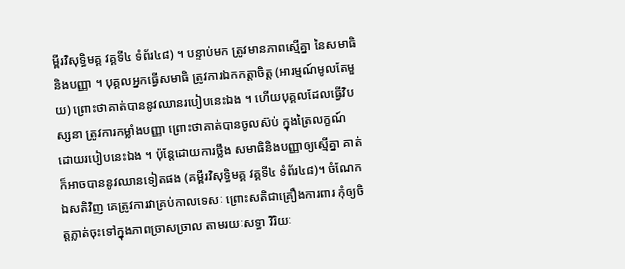ម្ពីរវិសុទ្ធិមគ្គ វគ្គទី៤ ទំព័រ៤៨) ។ បន្ទាប់មក ត្រូវមានភាពស្មើគ្នា នៃសមាធិនិងបញ្ញា ។ បុគ្គលអ្នកធ្វើសមាធិ ត្រូវការឯកកត្តាចិត្ត (អារម្មណ៍មូលតែមួយ) ព្រោះថាគាត់បាននូវឈានរបៀបនេះឯង ។ ហើយបុគ្គលដែលធ្វើវិបស្សនា ត្រូវការកម្លាំងបញ្ញា ព្រោះថាគាត់បានចូលស៊ប់ ក្នុងត្រៃលក្ខណ៍ដោយរបៀបនេះឯង ។ ប៉ុន្តែដោយការថ្លឹង សមាធិនិងបញ្ញាឲ្យស្មើគ្នា គាត់ក៏អាចបាននូវឈានទៀតផង (គម្ពីរវិសុទ្ធិមគ្គ វគ្គទី៤ ទំព័រ៤៨)។ ចំណែកឯសតិវិញ គេត្រូវការវាគ្រប់កាលទេសៈ ព្រោះសតិជាគ្រឿងការពារ កុំឲ្យចិត្តភ្លាត់ចុះទៅក្នុងភាពច្រាសច្រាល តាមរយៈសទ្ធា វិរិយៈ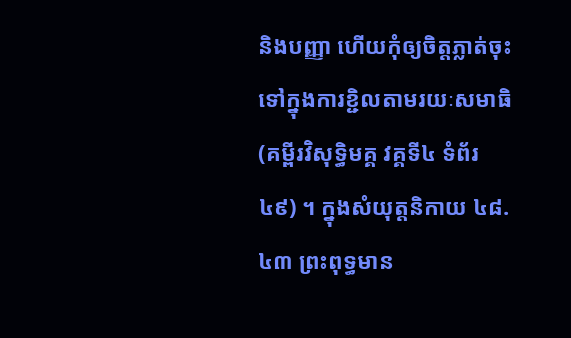និងបញ្ញា ហើយកុំឲ្យចិត្តភ្លាត់ចុះទៅក្នុងការខ្ជិលតាមរយៈសមាធិ (គម្ពីរវិសុទ្ធិមគ្គ វគ្គទី៤ ទំព័រ៤៩) ។ ក្នុងសំយុត្តនិកាយ ៤៨.៤៣ ព្រះពុទ្ធមាន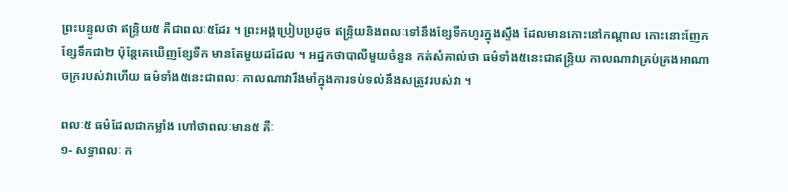ព្រះបន្ទូលថា ឥន្រ្ទិយ៥ គឺជាពលៈ៥ដែរ ។ ព្រះអង្គប្រៀបប្រដូច ឥន្រ្ទិយនិងពលៈទៅនឹងខ្សែទឺកហូរក្នុងស្ទឹង ដែលមានកោះនៅកណ្តាល កោះនោះញែកខ្សែទឹកជា២ ប៉ុន្តែគេឃើញខ្សែទឺក មានតែមួយដដែល ។ អដ្ឋកថាបាលីមួយចំនួន កត់សំគាល់ថា ធម៌ទាំង៥នេះជាឥន្រ្ទិយ កាលណាវាគ្រប់គ្រងអាណាចក្ររបស់វាហើយ ធម៌ទាំង៥នេះជាពលៈ កាលណាវារឹងមាំក្នុងការទប់ទល់នឹងសត្រូវរបស់វា ។

ពលៈ៥ ធម៌ដែលជាកម្លាំង ហៅថាពលៈមាន៥ គឺៈ
១- សទ្ធាពលៈ ក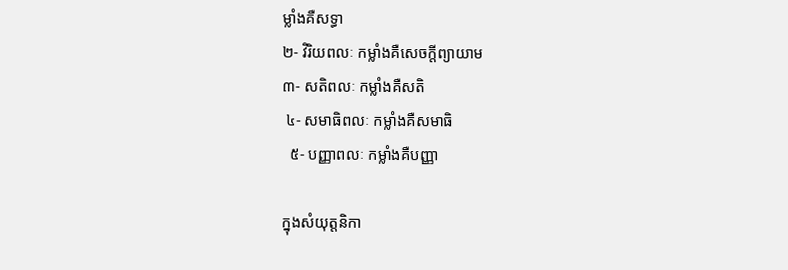ម្លាំងគឺសទ្ធា
២- វិរិយពលៈ កម្លាំងគឺសេចក្តីព្យាយាម
៣- សតិពលៈ កម្លាំងគឺសតិ
 ៤- សមាធិពលៈ កម្លាំងគឺសមាធិ
  ៥- បញ្ញាពលៈ កម្លាំងគឺបញ្ញា

ក្នុងសំយុត្តនិកា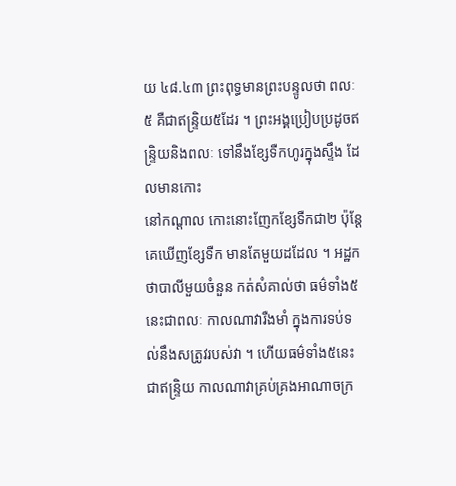យ ៤៨.៤៣ ព្រះពុទ្ធមានព្រះបន្ទូលថា ពលៈ៥ គឺជាឥន្រ្ទិយ៥ដែរ ។ ព្រះអង្គប្រៀបប្រដូចឥន្រ្ទិយនិងពលៈ ទៅនឹងខ្សែទឺកហូរក្នុងស្ទឹង ដែលមានកោះ
នៅកណ្តាល កោះនោះញែកខ្សែទឺកជា២ ប៉ុន្តែគេឃើញខ្សែទឺក មានតែមួយដដែល ។ អដ្ឋកថាបាលីមួយចំនួន កត់សំគាល់ថា ធម៌ទាំង៥នេះជាពលៈ កាលណាវារឺងមាំ ក្នុងការទប់ទល់នឹងសត្រូវរបស់វា ។ ហើយធម៌ទាំង៥នេះជាឥន្រ្ទិយ កាលណាវាគ្រប់គ្រងអាណាចក្រ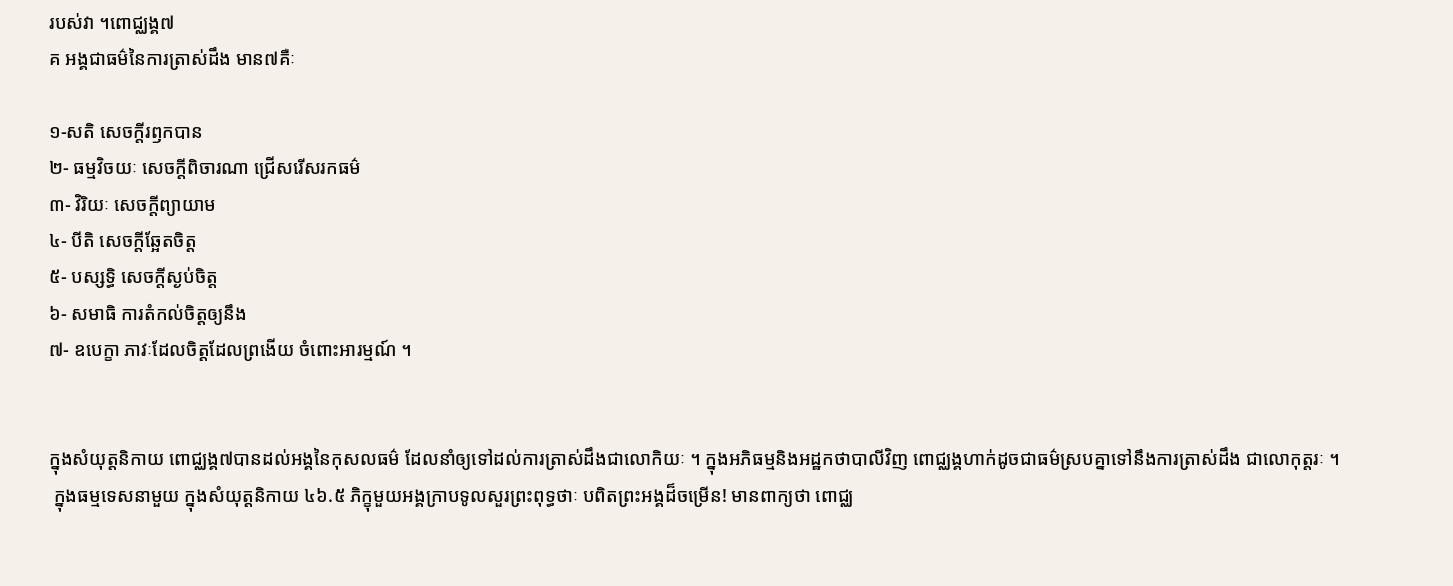របស់វា ។ពោជ្ឈង្គ៧
គ អង្គជាធម៌នៃការត្រាស់ដឹង មាន៧គឺៈ

១-សតិ សេចក្តីរឭកបាន
២- ធម្មវិចយៈ សេចក្តីពិចារណា ជ្រើសរើសរកធម៌
៣- វិរិយៈ សេចក្តីព្យាយាម
៤- បីតិ សេចក្តីឆ្អែតចិត្ត
៥- បស្សទ្ធិ សេចក្តីស្ងប់ចិត្ត
៦- សមាធិ ការតំកល់ចិត្តឲ្យនឹង
៧- ឧបេក្ខា ភាវៈដែលចិត្តដែលព្រងើយ ចំពោះអារម្មណ៍ ។


ក្នុងសំយុត្តនិកាយ ពោជ្ឈង្គ៧បានដល់អង្គនៃកុសលធម៌ ដែលនាំឲ្យទៅដល់ការត្រាស់ដឹងជាលោកិយៈ ។ ក្នុងអភិធម្មនិងអដ្ឋកថាបាលីវិញ ពោជ្ឈង្គហាក់ដូចជាធម៌ស្របគ្នាទៅនឹងការត្រាស់ដឹង ជាលោកុត្តរៈ ។
 ក្នុងធម្មទេសនាមួយ ក្នុងសំយុត្តនិកាយ ៤៦.៥ ភិក្ខុមួយអង្គក្រាបទូលសួរព្រះពុទ្ធថាៈ បពិតព្រះអង្គដ៏ចម្រើន! មានពាក្យថា ពោជ្ឈ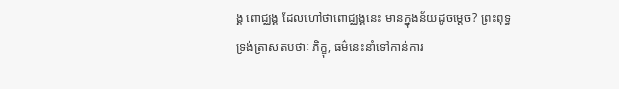ង្គ ពោជ្ឈង្គ ដែលហៅថាពោជ្ឈង្គនេះ មានក្នុងន័យដូចម្តេច? ព្រះពុទ្ធទ្រង់ត្រាសតបថាៈ ភិក្ខុ, ធម៌នេះនាំទៅកាន់ការ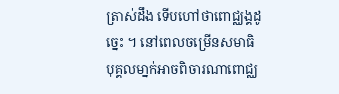ត្រាស់ដឹង ទើបហៅថាពោជ្ឈង្គដូច្នេះ ។ នៅពេលចម្រើនសមាធិ បុគ្គលមា្នក់អាចពិចារណាពោជ្ឈ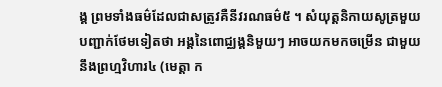ង្គ ព្រមទាំងធម៌ដែលជាសត្រូវគឺនីវរណធម៌៥ ។ សំយុត្តនិកាយសូត្រមួយ បញ្ជាក់ថែមទៀតថា អង្គនៃពោជ្ឈង្គនិមួយៗ អាចយកមកចម្រើន ជាមួយនឹងព្រហ្មវិហារ៤ (មេត្តា ក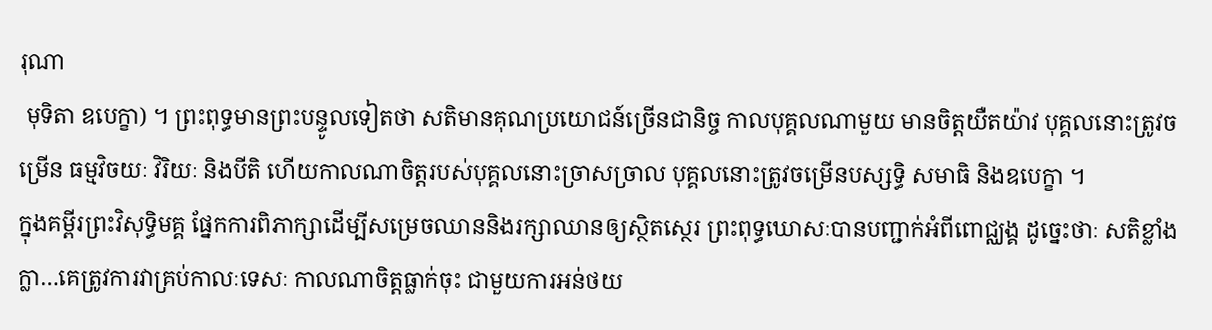រុណា
 មុទិតា ឧបេក្ខា) ។ ព្រះពុទ្ធមានព្រះបន្ទូលទៀតថា សតិមានគុណប្រយោជន៍ច្រើនជានិច្ច កាលបុគ្គលណាមួយ មានចិត្តយឺតយ៉ាវ បុគ្គលនោះត្រូវចម្រើន ធម្មវិចយៈ វិរិយៈ និងបីតិ ហើយកាលណាចិត្តរបស់បុគ្គលនោះច្រាសច្រាល បុគ្គលនោះត្រូវចម្រើនបស្សទ្ធិ សមាធិ និងឧបេក្ខា ។
ក្នុងគម្ពីរព្រះវិសុទ្ធិមគ្គ ផ្នែកការពិភាក្សាដើម្បីសម្រេចឈាននិងរក្សាឈានឲ្យស្ថិតស្ថេរ ព្រះពុទ្ធឃោសៈបានបញ្ជាក់អំពីពោជ្ឈង្គ ដូច្នេះថាៈ សតិខ្លាំងក្លា…គេត្រូវការវាគ្រប់កាលៈទេសៈ កាលណាចិត្តធ្លាក់ចុះ ជាមួយការអន់ថយ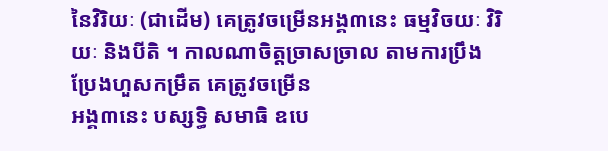នៃវិរិយៈ (ជាដើម) គេត្រូវចម្រើនអង្គ៣នេះ ធម្មវិចយៈ វិរិយៈ និងបីតិ ។ កាលណាចិត្តច្រាសច្រាល តាមការប្រឹងប្រែងហួសកម្រឹត គេត្រូវចម្រើន
អង្គ៣នេះ បស្សទ្ធិ សមាធិ ឧបេ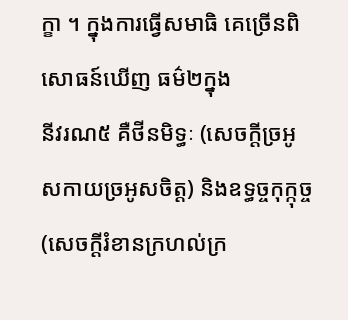ក្ខា ។ ក្នុងការធ្វើសមាធិ គេច្រើនពិសោធន៍ឃើញ ធម៌២ក្នុង
នីវរណ៥ គឺថីនមិទ្ធៈ (សេចក្តីច្រអូសកាយច្រអូសចិត្ត) និងឧទ្ធច្ចកុក្កុច្ច (សេចក្តីរំខានក្រហល់ក្រ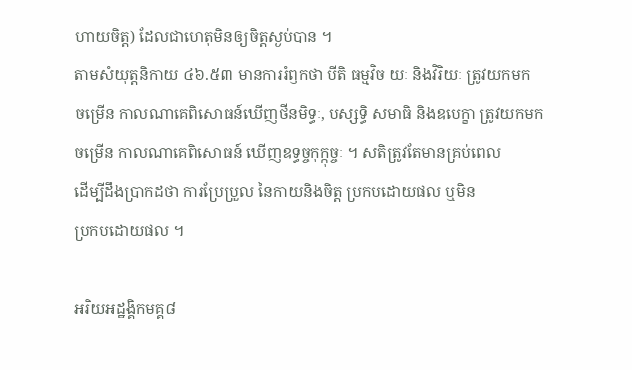ហាយចិត្ត) ដែលជាហេតុមិនឲ្យចិត្តស្ងប់បាន ។
តាមសំយុត្តនិកាយ ៤៦.៥៣ មានការរំឭកថា បីតិ ធម្មវិច យៈ និងវិរិយៈ ត្រូវយកមក
ចម្រើន កាលណាគេពិសោធន៍ឃើញថីនមិទ្ធៈ, បស្សទ្ធិ សមាធិ និងឧបេក្ខា ត្រូវយកមក
ចម្រើន កាលណាគេពិសោធន៍ ឃើញឧទ្ធច្ចកុក្កុច្ចៈ ។ សតិត្រូវតែមានគ្រប់ពេល
ដើម្បីដឹងប្រាកដថា ការប្រែប្រួល នៃកាយនិងចិត្ត ប្រកបដោយផល ឬមិន
ប្រកបដោយផល ។

អរិយអដ្ឋង្គិកមគ្គ៨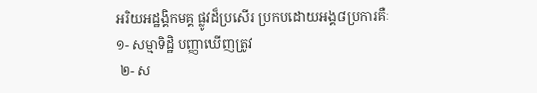អរិយអដ្ឋង្គិកមគ្គ ផ្លូវដ៏ប្រសើរ ប្រកបដោយអង្គ៨ប្រការគឺៈ
១- សម្មាទិដ្ឋិ បញ្ញាឃើញត្រូវ
 ២- ស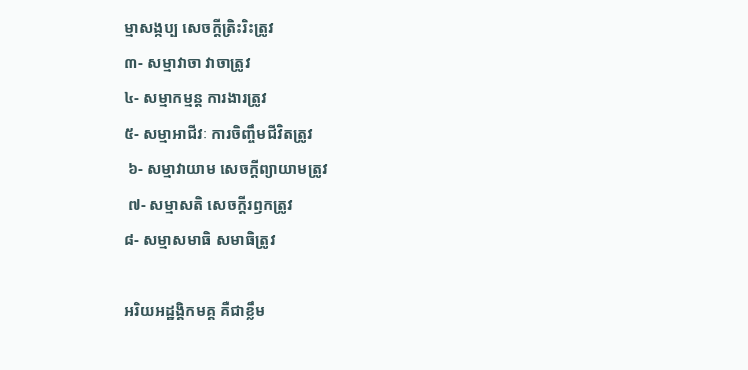ម្មាសង្កប្ប សេចក្តីត្រិះរិះត្រូវ
៣- សម្មាវាចា វាចាត្រូវ
៤- សម្មាកម្មន្ត ការងារត្រូវ
៥- សម្មាអាជីវៈ ការចិញ្ចឹមជីវិតត្រូវ
 ៦- សម្មាវាយាម សេចក្តីព្យាយាមត្រូវ
 ៧- សម្មាសតិ សេចក្តីរឭកត្រូវ
៨- សម្មាសមាធិ សមាធិត្រូវ

អរិយអដ្ឋង្គិកមគ្គ គឺជាខ្លឹម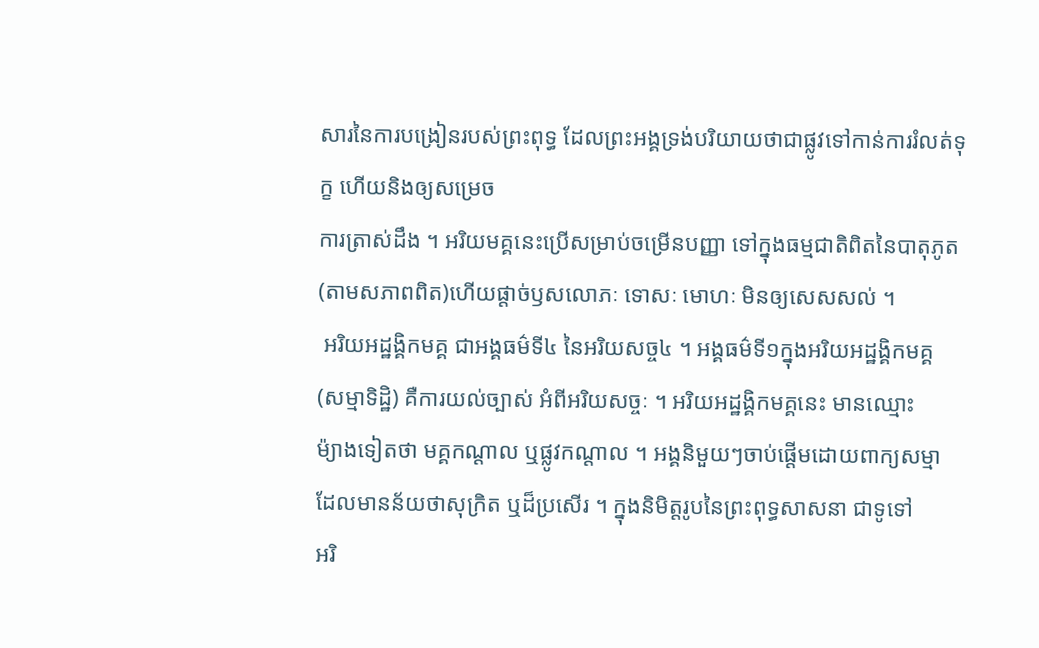សារនៃការបង្រៀនរបស់ព្រះពុទ្ធ ដែលព្រះអង្គទ្រង់បរិយាយថាជាផ្លូវទៅកាន់ការរំលត់ទុក្ខ ហើយនិងឲ្យសម្រេច
ការត្រាស់ដឹង ។ អរិយមគ្គនេះប្រើសម្រាប់ចម្រើនបញ្ញា ទៅក្នុងធម្មជាតិពិតនៃបាតុភូត (តាមសភាពពិត)ហើយផ្តាច់ឫសលោភៈ ទោសៈ មោហៈ មិនឲ្យសេសសល់ ។
 អរិយអដ្ឋង្គិកមគ្គ ជាអង្គធម៌ទី៤ នៃអរិយសច្ច៤ ។ អង្គធម៌ទី១ក្នុងអរិយអដ្ឋង្គិកមគ្គ
(សម្មាទិដ្ឋិ) គឺការយល់ច្បាស់ អំពីអរិយសច្ចៈ ។ អរិយអដ្ឋង្គិកមគ្គនេះ មានឈ្មោះ
ម៉្យាងទៀតថា មគ្គកណ្តាល ឬផ្លូវកណ្តាល ។ អង្គនិមួយៗចាប់ផ្តើមដោយពាក្យសម្មា ដែលមានន័យថាសុក្រិត ឬដ៏ប្រសើរ ។ ក្នុងនិមិត្តរូបនៃព្រះពុទ្ធសាសនា ជាទូទៅ
អរិ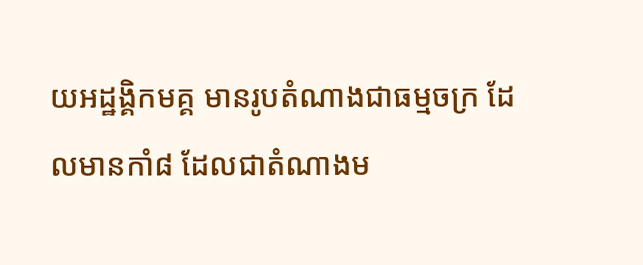យអដ្ឋង្គិកមគ្គ មានរូបតំណាងជាធម្មចក្រ ដែលមានកាំ៨ ដែលជាតំណាងម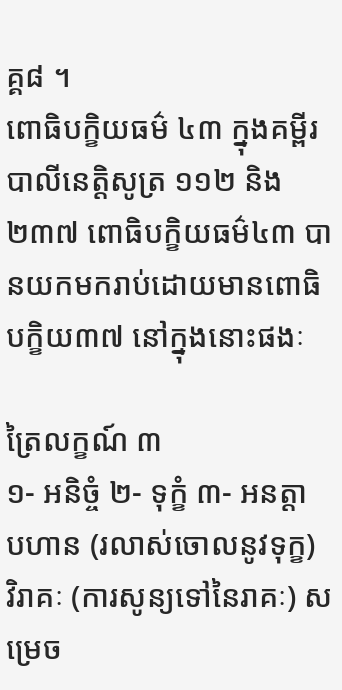គ្គ៨ ។
ពោធិបក្ខិយធម៌ ៤៣ ក្នុងគម្ពីរបាលីនេត្តិសូត្រ ១១២ និង ២៣៧ ពោធិបក្ខិយធម៌៤៣ បានយកមករាប់ដោយមានពោធិបក្ខិយ៣៧ នៅក្នុងនោះផងៈ

ត្រៃលក្ខណ៍ ៣
១- អនិច្ចំ ២- ទុក្ខំ ៣- អនត្តា
បហាន (រលាស់ចោលនូវទុក្ខ)
វិរាគៈ (ការសូន្យទៅនៃរាគៈ) សម្រេច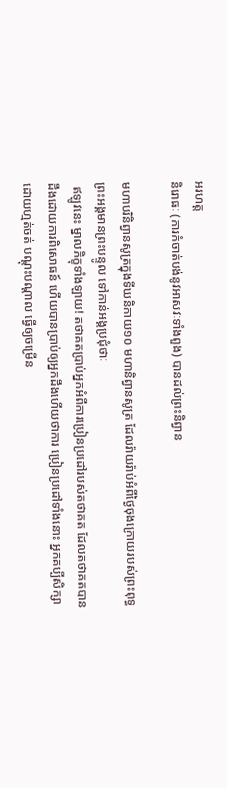អរហត្ត
និរោធៈ (ការកំចាត់បង់នូវអាសវៈទាំងពួង) បានដល់ព្រះនិព្វាន

មហាបរិនិព្វានសូត្រក្នុងទីឃនិកាយ១០ មហានិព្វានសូត្រ ដែលរ៉ាយរ៉ាប់អំពីថ្ងៃចុងក្រោយរបស់ព្រះពុទ្ធ ព្រះអង្គមានព្រះបន្ទូល ទៅកាន់អង្គប្រជុំថាៈ
 ឥឡូវនេះ ម្នាលភិក្ខុទាំងឡាយ! តថាគតប្រាប់អ្នកអំពីការប្រៀនប្រដៅរបស់តថាគត ដែលតថាគតបានដឹងដោយការពិសោធន៍ ហើយបានប្រាប់ឲ្យអ្នកដឹងហើយថាការ ប្រៀនប្រដៅទាំងនោះ អ្នកគប្បីសិក្សាដោយហ្មត់ចត់ បណ្តុះបណ្តាល ធ្វើឲ្យចម្រើន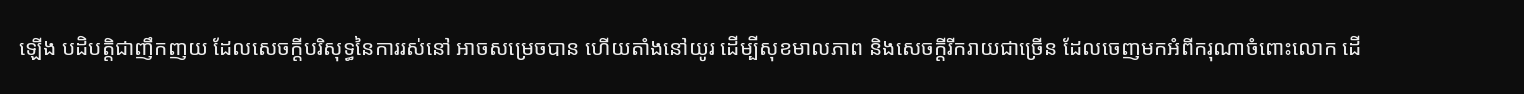ឡើង បដិបត្តិជាញឹកញយ ដែលសេចក្តីបរិសុទ្ធនៃការរស់នៅ អាចសម្រេចបាន ហើយតាំងនៅយូរ ដើម្បីសុខមាលភាព និងសេចក្តីរីករាយជាច្រើន ដែលចេញមកអំពីករុណាចំពោះលោក ដើ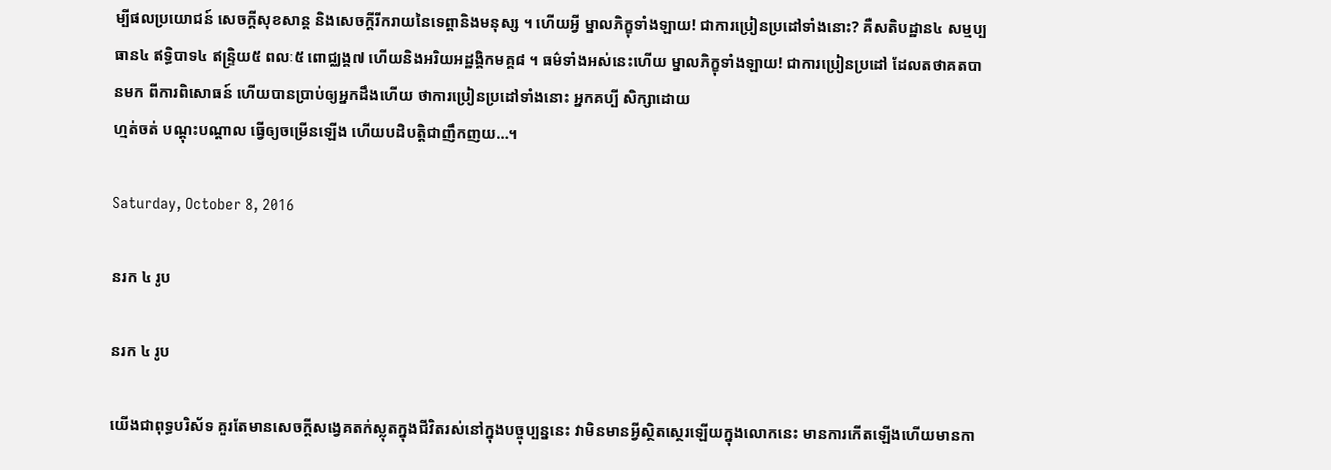ម្បីផលប្រយោជន៍ សេចក្តីសុខសាន្ត និងសេចក្តីរីករាយនៃទេព្តានិងមនុស្ស ។ ហើយអ្វី ម្នាលភិក្ខុទាំងឡាយ! ជាការប្រៀនប្រដៅទាំងនោះ? គឺសតិបដ្ឋាន៤ សម្មប្បធាន៤ ឥទ្ធិបាទ៤ ឥន្រ្ទិយ៥ ពលៈ៥ ពោជ្ឈង្គ៧ ហើយនិងអរិយអដ្ឋង្គិកមគ្គ៨ ។ ធម៌ទាំងអស់នេះហើយ ម្នាលភិក្ខុទាំងឡាយ! ជាការប្រៀនប្រដៅ ដែលតថាគតបានមក ពីការពិសោធន៍ ហើយបានប្រាប់ឲ្យអ្នកដឹងហើយ ថាការប្រៀនប្រដៅទាំងនោះ អ្នកគប្បី សិក្សាដោយ
ហ្មត់ចត់ បណ្តុះបណ្តាល ធ្វើឲ្យចម្រើនឡើង ហើយបដិបត្តិជាញឹកញយ…។

Saturday, October 8, 2016

នរក ៤ រូប

នរក ៤ រូប

យើងជាពុទ្ធបរិស័ទ គួរតែមានសេចក្ដីសង្វេគតក់ស្លុតក្នុងជីវិតរស់នៅក្នុងបច្ចុប្បន្ននេះ វាមិនមានអ្វីស្ថិតស្ថេរឡើយក្នុងលោកនេះ មានការកើតឡើងហើយមានកា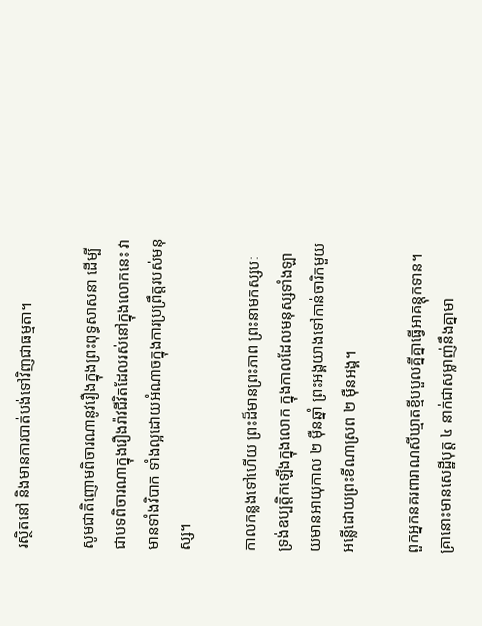រស្ថិតនៅ និងមានការបាត់បង់ទៅវិញជាធម្មតា។

សូមជាតិញោមពិចារណានូវរឿងក្នុងព្រះពុទ្ធសាសនា ដើម្បីជាបទពិចារណាក្នុងរឿងរ៉ាវជីវិតដែលរស់នៅក្នុងលោកនេះ វាមានទាំងវិបាក ទាំងល្អដោយអំណាចក្នុងការប្រព្រឹត្តរបស់មនុស្ស។

កាលកន្លងទៅហើយ ព្រះដ៏មានព្រះភាព ព្រះនាមកស្សបៈ ទ្រង់ឧប្បត្តិកឡើងក្នុងលោក ក្នុងកាលដែលមនុស្សទាំងឡាយមានអាយុកាល ២ ម៉ឺនឆ្នាំ ព្រះអង្គយាងទៅកាន់ចារិកមួយអន្លើដោយព្រះខីណាស្រព ២ ម៉ឺនអង្គ។

ពួកអ្នកនគរពារាណសីឃ្មាតខ្មីបបួលគ្នីគ្នាធ្វើអាគន្តុកទាន។ គ្រានោះមានសេដ្ឋីបុត្ត ៤ នាក់ជាសម្លាញ់នឹងគ្នាមា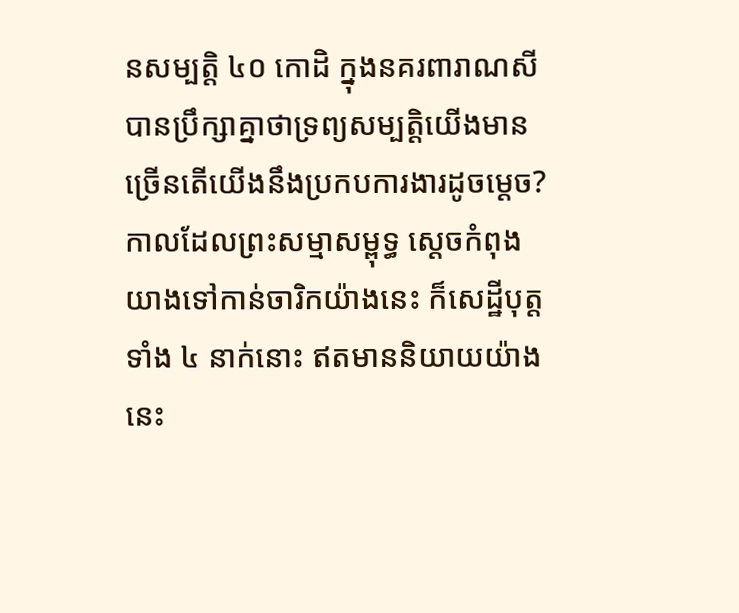នសម្បត្តិ ៤០ កោដិ ក្នុងនគរពារាណសី បានប្រឹក្សាគ្នាថាទ្រព្យសម្បត្តិយើងមានច្រើនតើយើងនឹងប្រកបការងារដូចម្ដេច? កាលដែលព្រះសម្មាសម្ពុទ្ធ ស្ដេចកំពុងយាងទៅកាន់ចារិកយ៉ាងនេះ ក៏សេដ្ឋីបុត្តទាំង ៤ នាក់នោះ ឥតមាននិយាយយ៉ាងនេះ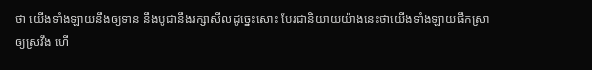ថា យើងទាំងឡាយនឹងឲ្យទាន នឹងបូជានឹងរក្សាសីលដូច្នេះសោះ បែរជានិយាយយ៉ាងនេះថាយើងទាំងឡាយផឹកស្រាឲ្យស្រវឹង ហើ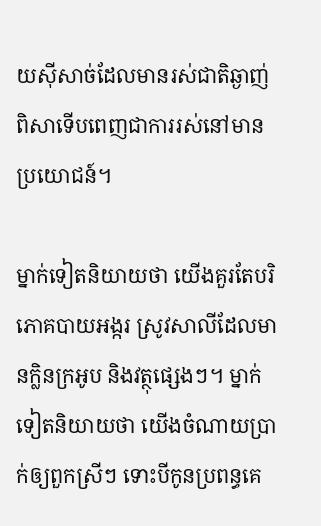យស៊ីសាច់ដែលមានរស់ជាតិឆ្ងាញ់ពិសាទើបពេញជាការរស់នៅមានប្រយោជន៍។

ម្នាក់ទៀតនិយាយថា យើងគួរតែបរិភោគបាយអង្ករ ស្រូវសាលីដែលមានក្លិនក្រអូប និងវត្ថុផ្សេងៗ។ ម្នាក់ទៀតនិយាយថា យើងចំណាយប្រាក់ឲ្យពួកស្រីៗ ទោះបីកូនប្រពន្ធគេ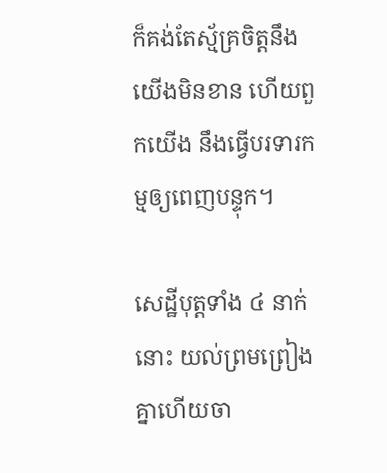ក៏គង់តែស្ម័គ្រចិត្តនឹងយើងមិនខាន ហើយពួកយើង នឹងធ្វើបរទារកម្មឲ្យពេញបន្ទុក។

សេដ្ឋីបុត្តទាំង ៤ នាក់នោះ យល់ព្រមព្រៀងគ្នាហើយចា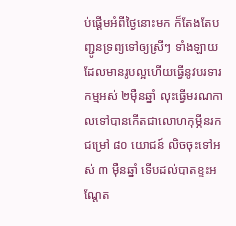ប់ផ្ដើមអំពីថ្ងៃនោះមក ក៏តែងតែបញ្ជូនទ្រព្យទៅឲ្យស្រីៗ ទាំងឡាយដែលមានរូបល្អហើយធ្វើនូវបរទារកម្មអស់ ២ម៉ឺនឆ្នាំ លុះធ្វើមរណកាលទៅបានកើតជាលោហកុម្ភីនរក ជម្រៅ ៨០ យោជន៍ លិចចុះទៅអស់ ៣ ម៉ឺនឆ្នាំ ទើបដល់បាតខ្ទះអណ្តែត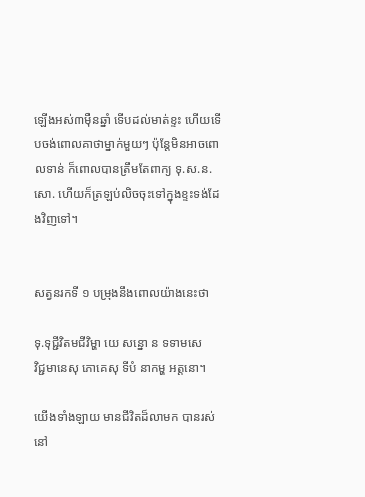ឡើងអស់៣ម៉ឺនឆ្នាំ ទើបដល់មាត់ខ្ទះ ហើយទើបចង់ពោលគាថាម្នាក់មួយៗ ប៉ុន្តែមិនអាចពោលទាន់ ក៏ពោលបានត្រឹមតែពាក្យ ទុ.ស.ន.សោ. ហើយក៏ត្រឡប់លិចចុះទៅក្នុងខ្ទះទង់ដែងវិញទៅ។


សត្វនរកទី ១ បម្រុងនឹងពោលយ៉ាងនេះថា

ទុ.ទុជ្ជីវិតមជីវិម្ហា យេ សន្នោ ន ទទាមសេ
វិជ្ជមានេសុ ភោគេសុ ទីបំ នាកម្ហ អត្តនោ។

យើងទាំងឡាយ មានជីវិតដ៏លាមក បានរស់នៅ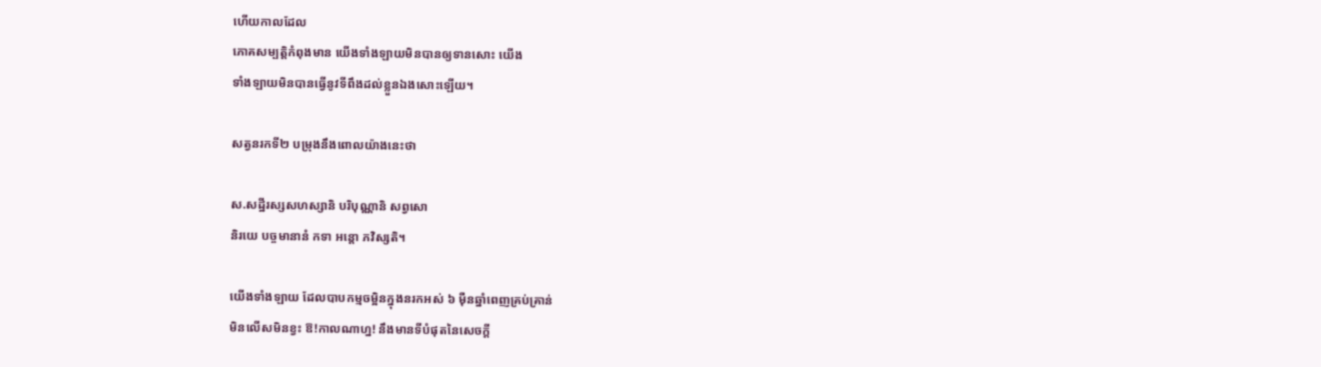ហើយកាលដែល
ភោគសម្បត្តិកំពុងមាន យើងទាំងឡាយមិនបានឲ្យទានសោះ យើង
ទាំងឡាយមិនបានធ្វើនូវទីពឹងដល់ខ្លួនឯងសោះឡើយ។

សត្វនរកទី២ បម្រុងនឹងពោលយ៉ាងនេះថា

ស.សដ្ឋីរស្សសហស្សានិ បរិបុណ្ណានិ សព្វសោ
និរយេ បច្ចមានានំ កទា អន្តោ ភវិស្សតិ។

យើងទាំងឡាយ ដែលបាបកម្មចម្អិនក្នុងនរកអស់ ៦ ម៉ឺនឆ្នាំពេញគ្រប់គ្រាន់
មិនលើសមិនខ្វះ ឱ!កាលណាហ្ន! នឹងមានទីបំផុតនៃសេចក្ដី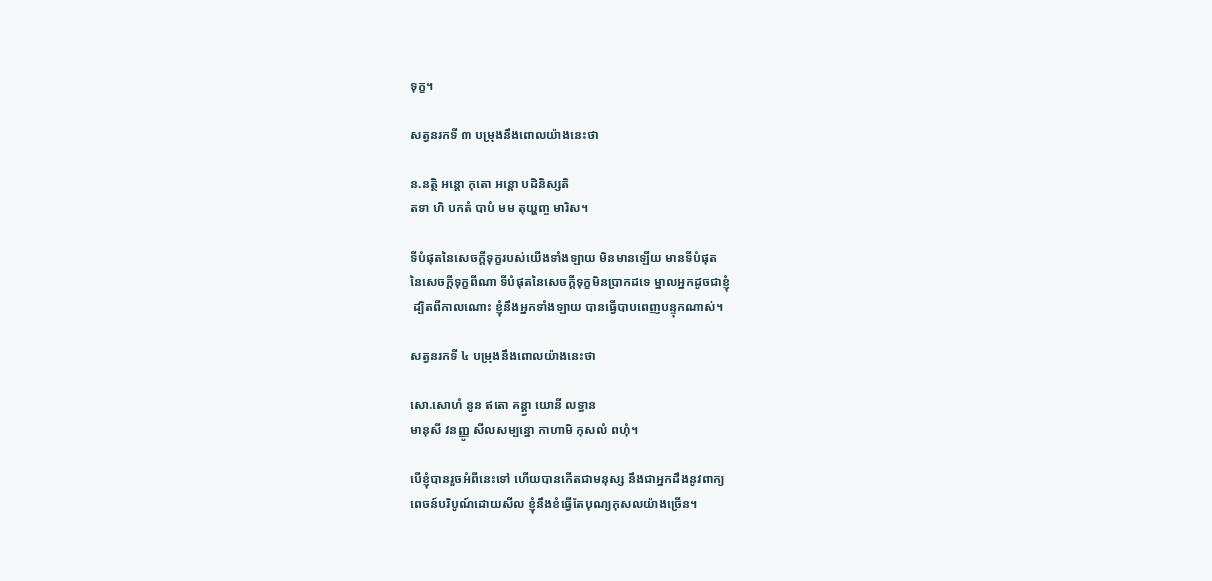ទុក្ខ។

សត្វនរកទី ៣ បម្រុងនឹងពោលយ៉ាងនេះថា

ន.នត្ថិ អន្តោ កុតោ អន្តោ បដិនិស្សតិ
តទា ហិ បកតំ បាបំ មម តុយ្ហញ្ច មារិស។

ទីបំផុតនៃសេចក្ដីទុក្ខរបស់យើងទាំងឡាយ មិនមានឡើយ មានទីបំផុត
នៃសេចក្ដីទុក្ខពីណា ទីបំផុតនៃសេចក្ដីទុក្ខមិនប្រាកដទេ ម្នាលអ្នកដូចជាខ្ញុំ
 ដ្បិតពីកាលណោះ ខ្ញុំនឹងអ្នកទាំងឡាយ បានធ្វើបាបពេញបន្ទុកណាស់។

សត្វនរកទី ៤ បម្រុងនឹងពោលយ៉ាងនេះថា

សោ.សោហំ នូន ឥតោ គន្គ្វា យោនី លទ្ធាន
មានុសី វនញ្ញូ សីលសម្បន្នោ កាហាមិ កុសលំ ពហុំ។

បើខ្ញុំបានរួចអំពីនេះទៅ ហើយបានកើតជាមនុស្ស នឹងជាអ្នកដឹងនូវពាក្យ
ពេចន៍បរិបូណ៍ដោយសីល ខ្ញុំនឹងខំធ្វើតែបុណ្យកុសលយ៉ាងច្រើន។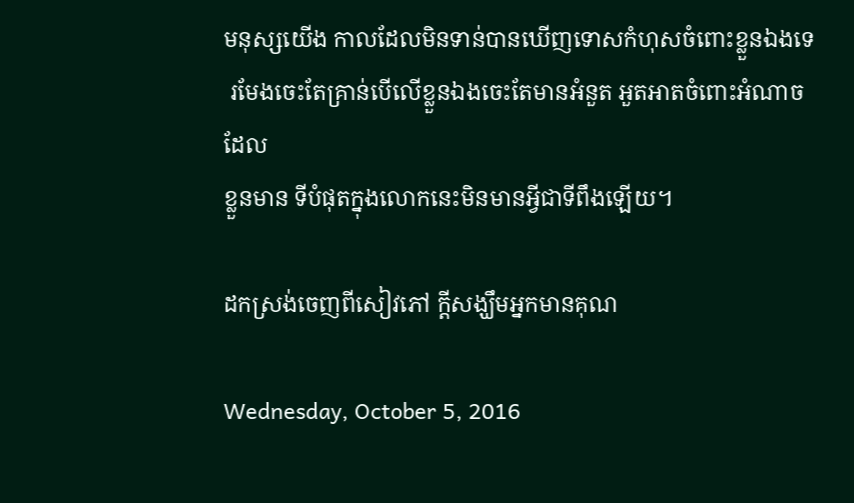មនុស្សយើង កាលដែលមិនទាន់បានឃើញទោសកំហុសចំពោះខ្លួនឯងទេ
 រមែងចេះតែគ្រាន់បើលើខ្លួនឯងចេះតែមានអំនួត អួតអាតចំពោះអំណាចដែល
ខ្លួនមាន ទីបំផុតក្នុងលោកនេះមិនមានអ្វីជាទីពឹងឡើយ។

ដកស្រង់ចេញពីសៀវភៅ ក្តីសង្ឃឹមអ្នកមានគុណ

Wednesday, October 5, 2016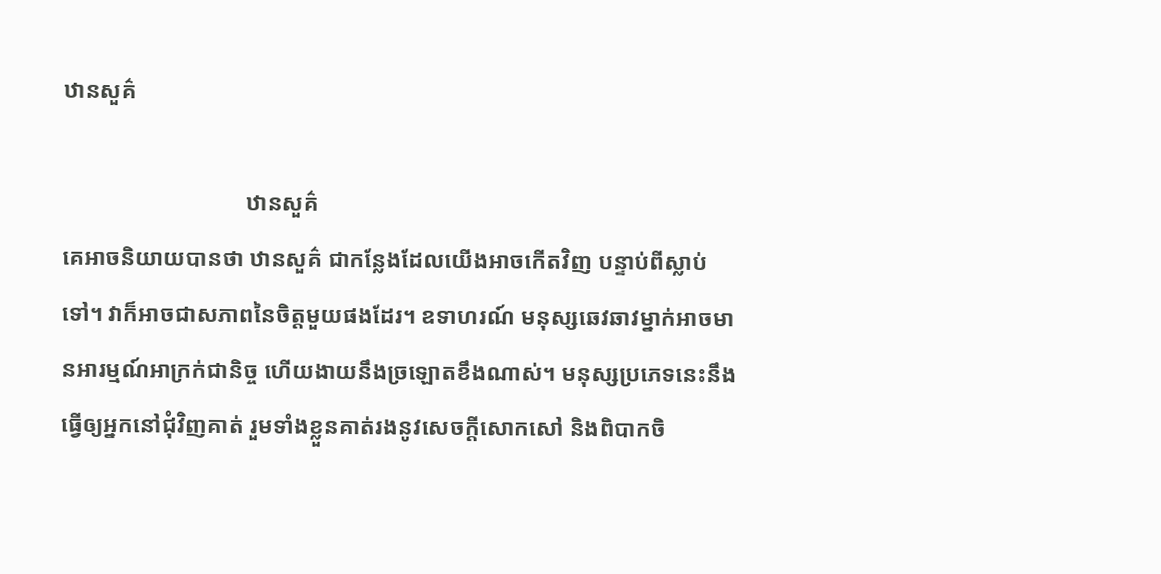ឋានសួគ៌

                                ឋានសួគ៌
គេអាចនិយាយបានថា ឋានសួគ៌ ជាកន្លែងដែលយើងអាចកើតវិញ បន្ទាប់ពីស្លាប់ទៅ។ វាក៏អាចជាសភាពនៃចិត្តមួយផងដែរ។ ឧទាហរណ៍ មនុស្សឆេវឆាវម្នាក់អាចមានអារម្មណ៍អាក្រក់ជានិច្ច ហើយងាយនឹងច្រឡោតខឹងណាស់។ មនុស្សប្រភេទនេះនឹងធ្វើឲ្យអ្នកនៅជុំវិញគាត់ រួមទាំងខ្លួនគាត់រងនូវសេចក្ដីសោកសៅ និងពិបាកចិ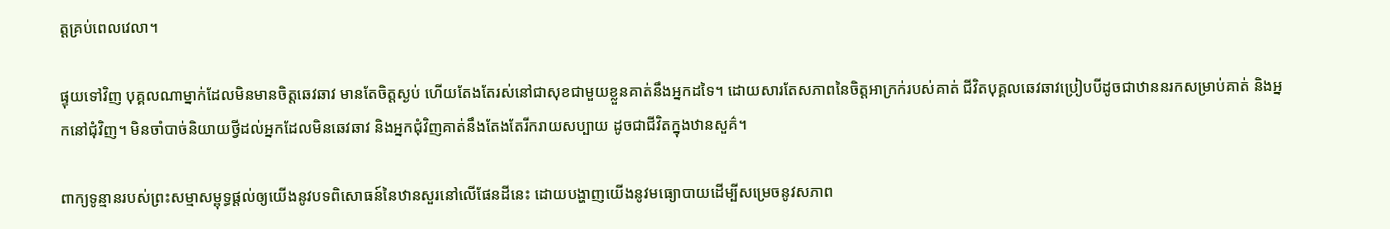ត្តគ្រប់ពេលវេលា។

ផ្ទុយទៅវិញ បុគ្គលណាម្នាក់ដែលមិនមានចិត្តឆេវឆាវ មានតែចិត្តស្ងប់ ហើយតែងតែរស់នៅជាសុខជាមួយខ្លួនគាត់នឹងអ្នកដទៃ។ ដោយសារតែសភាពនៃចិត្តអាក្រក់របស់គាត់ ជីវិតបុគ្គលឆេវឆាវប្រៀបបីដូចជាឋាននរកសម្រាប់គាត់ និងអ្នកនៅជុំវិញ។ មិនចាំបាច់និយាយថ្វីដល់អ្នកដែលមិនឆេវឆាវ និងអ្នកជុំវិញគាត់នឹងតែងតែរីករាយសប្បាយ ដូចជាជីវិតក្នុងឋានសួគ៌។

ពាក្យទូន្មានរបស់ព្រះសម្មាសម្ពុទ្ធផ្ដល់ឲ្យយើងនូវបទពិសោធន៍នៃឋានសួរនៅលើផែនដីនេះ ដោយបង្ហាញយើងនូវមធ្យោបាយដើម្បីសម្រេចនូវសភាព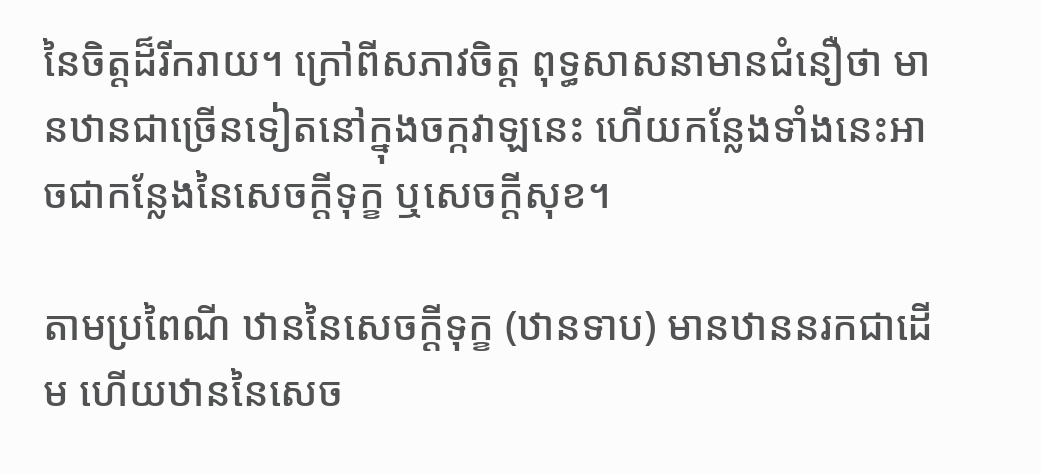នៃចិត្តដ៏រីករាយ។ ក្រៅពីសភាវចិត្ត ពុទ្ធសាសនាមានជំនឿថា មានឋានជាច្រើនទៀតនៅក្នុងចក្កវាឡនេះ ហើយកន្លែងទាំងនេះអាចជាកន្លែងនៃសេចក្ដីទុក្ខ ឬសេចក្ដីសុខ។

តាមប្រពៃណី ឋាននៃសេចក្ដីទុក្ខ (ឋានទាប) មានឋាននរកជាដើម ហើយឋាននៃសេច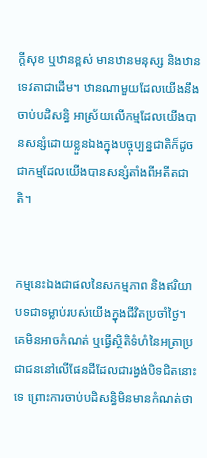ក្ដីសុខ ឬឋានខ្ពស់ មានឋានមនុស្ស និងឋានទេវតាជាដើម។ ឋានណាមួយដែលយើងនឹងចាប់បដិសន្ធិ អាស្រ័យលើកម្មដែលយើងបានសន្សំដោយខ្លួនឯងក្នុងបច្ចុប្បន្នជាតិក៏ដូចជាកម្មដែលយើងបានសន្សំតាំងពីអតីតជាតិ។


កម្មនេះឯងជាផលនៃសកម្មភាព និងឥរិយាបទជាទម្លាប់របស់យើងក្នុងជីវិតប្រចាំថ្ងៃ។ គេមិនអាចកំណត់ ឬធ្វើស្ថិតិទំហំនៃអត្រាប្រជាជននៅលើផែនដីដែលជារង្វង់បិទជិតនោះទេ ព្រោះការចាប់បដិសន្ធិមិនមានកំណត់ថា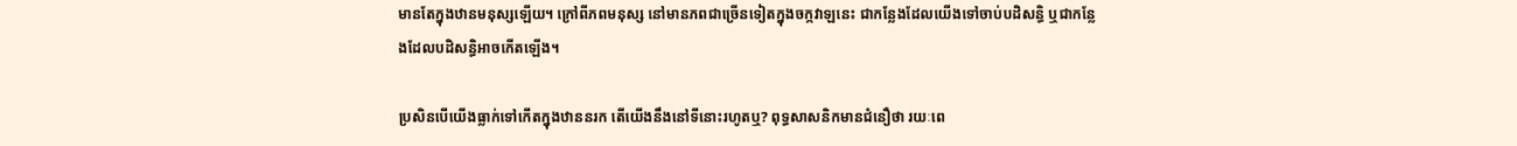មានតែក្នុងឋានមនុស្សឡើយ។ ក្រៅពីភពមនុស្ស នៅមានភពជាច្រើនទៀតក្នុងចក្កវាឡនេះ ជាកន្លែងដែលយើងទៅចាប់បដិសន្ធិ ឬជាកន្លែងដែលបដិសន្ធិអាចកើតឡើង។

ប្រសិនបើយើងធ្លាក់ទៅកើតក្នុងឋាននរក តើយើងនឹងនៅទីនោះរហូតឬ? ពុទ្ធសាសនិកមានជំនឿថា រយៈពេ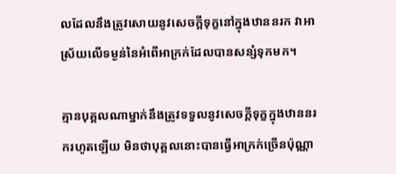លដែលនឹងត្រូវសោយនូវសេចក្ដីទុក្ខនៅក្នុងឋាននរក វាអាស្រ័យលើទម្ងន់នៃអំពើអាក្រក់ដែលបានសន្សំទុកមក។

គ្មានបុគ្គលណាម្នាក់នឹងត្រូវទទួលនូវសេចក្ដីទុក្ខក្នុងឋាននរករហូតឡើយ មិនថាបុគ្គលនោះបានធ្វើអាក្រក់ច្រើនប៉ុណ្ណា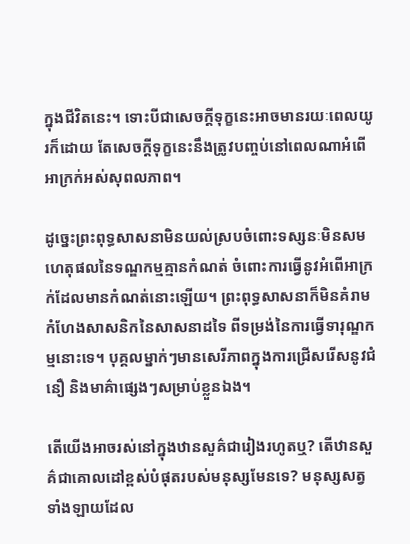ក្នុងជីវិតនេះ។ ទោះបីជាសេចក្ដីទុក្ខនេះអាចមានរយៈពេលយូរក៏ដោយ តែសេចក្ដីទុក្ខនេះនឹងត្រូវបញ្ចប់នៅពេលណាអំពើអាក្រក់អស់សុពលភាព។

ដូច្នេះព្រះពុទ្ធសាសនាមិនយល់ស្របចំពោះទស្សនៈមិនសមហេតុផលនៃទណ្ឌកម្មគ្មានកំណត់ ចំពោះការធ្វើនូវអំពើអាក្រក់ដែលមានកំណត់នោះឡើយ។ ព្រះពុទ្ធសាសនាក៏មិនគំរាមកំហែងសាសនិកនៃសាសនាដទៃ ពីទម្រង់នៃការធ្វើទារុណ្ឌកម្មនោះទេ។ បុគ្គលម្នាក់ៗមានសេរីភាពក្នុងការជ្រើសរើសនូវជំនឿ និងមាគ៌ាផ្សេងៗសម្រាប់ខ្លួនឯង។

តើយើងអាចរស់នៅក្នុងឋានសួគ៌ជារៀងរហូតឬ? តើឋានសួគ៌ជាគោលដៅខ្ពស់បំផុតរបស់មនុស្សមែនទេ? មនុស្សសត្វទាំងឡាយដែល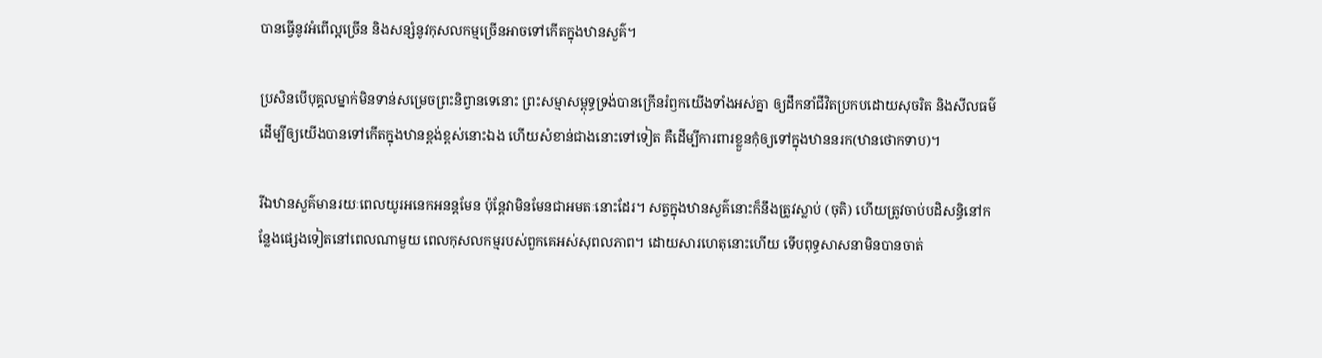បានធ្វើនូវអំពើល្អច្រើន និងសន្សំនូវកុសលកម្មច្រើនអាចទៅកើតក្នុងឋានសួគ៌។

ប្រសិនបើបុគ្គលម្នាក់មិនទាន់សម្រេចព្រះនិព្វានទេនោះ ព្រះសម្មាសម្ពុទ្ធទ្រង់បានក្រើនរំឭកយើងទាំងអស់គ្នា ឲ្យដឹកនាំជីវិតប្រកបដោយសុចរិត និងសីលធម៌ដើម្បីឲ្យយើងបានទៅកើតក្នុងឋានខ្ពង់ខ្ពស់នោះឯង ហើយសំខាន់ជាងនោះទៅទៀត គឺដើម្បីការពារខ្លួនកុំឲ្យទៅក្នុងឋាននរក(ឋានថោកទាប)។

រីឯឋានសួគ៌មានរយៈពេលយូរអនេកអនន្តមែន ប៉ុន្តែវាមិនមែនជាអមតៈនោះដែរ។ សត្វក្នុងឋានសួគ៌នោះក៏នឹងត្រូវស្លាប់ (ចុតិ) ហើយត្រូវចាប់បដិសន្ធិនៅកន្លែងផ្សេងទៀតនៅពេលណាមួយ ពេលកុសលកម្មរបស់ពួកគេអស់សុពលភាព។ ដោយសារហេតុនោះហើយ ទើបពុទ្ធសាសនាមិនបានចាត់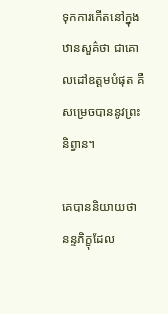ទុកការកើតនៅក្នុងឋានសួគ៌ថា ជាគោលដៅឧត្ដមបំផុត គឺសម្រេចបាននូវព្រះនិព្វាន។

គេបាននិយាយថា នន្ទភិក្ខុដែល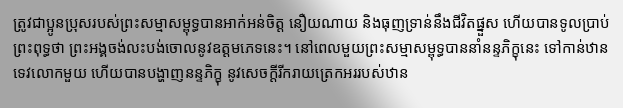ត្រូវជាប្អូនប្រុសរបស់ព្រះសម្មាសម្ពុទ្ធបានអាក់អន់ចិត្ត នឿយណាយ និងធុញទ្រាន់នឹងជីវិតផ្នួស ហើយបានទូលប្រាប់ព្រះពុទ្ធថា ព្រះអង្គចង់លះបង់ចោលនូវឧត្ដមភេទនេះ។ នៅពេលមួយព្រះសម្មាសម្ពុទ្ធបាននាំនន្ទភិក្ខុនេះ ទៅកាន់ឋានទេវលោកមួយ ហើយបានបង្ហាញនន្ទភិក្ខុ នូវសេចក្ដីរីករាយត្រេកអររបស់ឋាន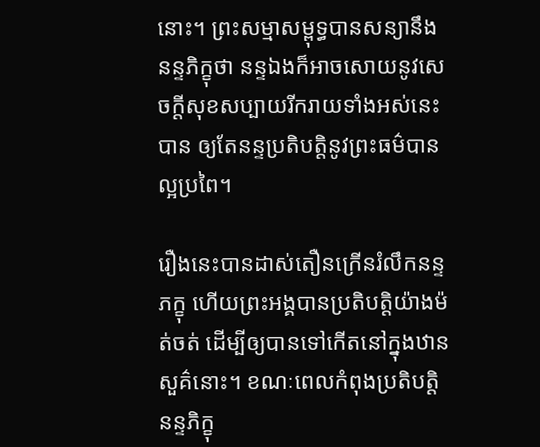នោះ។ ព្រះសម្មាសម្ពុទ្ធបានសន្យានឹងនន្ទភិក្ខុថា នន្ទឯងក៏អាចសោយនូវសេចក្ដីសុខសប្បាយរីករាយទាំងអស់នេះបាន ឲ្យតែនន្ទប្រតិបត្តិនូវព្រះធម៌បានល្អប្រពៃ។

រឿងនេះបានដាស់តឿនក្រើនរំលឹកនន្ទភក្ខុ ហើយព្រះអង្គបានប្រតិបត្តិយ៉ាងម៉ត់ចត់ ដើម្បីឲ្យបានទៅកើតនៅក្នុងឋានសួគ៌នោះ។ ខណៈពេលកំពុងប្រតិបត្តិ នន្ទភិក្ខុ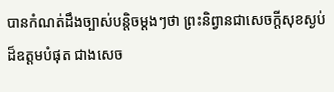បានកំណត់ដឹងច្បាស់បន្តិចម្ដងៗថា ព្រះនិព្វានជាសេចក្ដីសុខស្ងប់ដ៏ឧត្ដមបំផុត ជាងសេច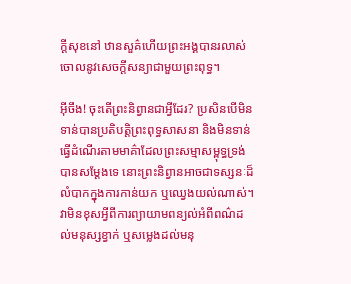ក្ដីសុខនៅ ឋានសួគ៌ហើយព្រះអង្គបានរលាស់ចោលនូវសេចក្ដីសន្យាជាមួយព្រះពុទ្ធ។

អ៊ីចឹង! ចុះតើព្រះនិព្វានជាអ្វីដែរ? ប្រសិនបើមិនទាន់បានប្រតិបត្តិព្រះពុទ្ធសាសនា និងមិនទាន់ធ្វើដំណើរតាមមាគ៌ាដែលព្រះសម្មាសម្ពុទ្ធទ្រង់បានសម្ដែងទេ នោះព្រះនិព្វានអាចជាទស្សនៈដ៏លំបាកក្នុងការកាន់យក ឬឈ្វេងយល់ណាស់។ វាមិនខុសអ្វីពីការព្យាយាមពន្យល់អំពីពណ៌ដល់មនុស្សខ្វាក់ ឬសម្លេងដល់មនុ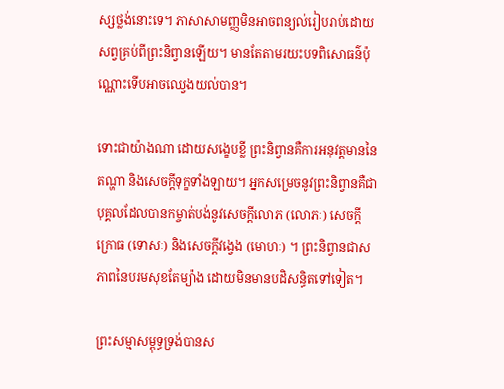ស្សថ្លង់នោះទេ។ ភាសាសាមញ្ញមិនអាចពន្យល់រៀបរាប់ដោយសព្វគ្រប់ពីព្រះនិព្វានឡើយ។ មានតែតាមរយះបទពិសោធន៌ប៉ុណ្ណោះទើបអាចឈ្វេងយល់បាន។

ទោះជាយ៉ាងណា ដោយសង្ខេបខ្លី ព្រះនិព្វានគឺការអនុវត្តមាននៃតណ្ហា និងសេចក្ដីទុក្ខទាំងឡាយ។ អ្នកសម្រេចនូវព្រះនិព្វានគឺជាបុគ្គលដែលបានកម្ចាត់បង់នូវសេចក្ដីលោភ (លោភៈ) សេចក្ដីក្រោធ (ទោសៈ) និងសេចក្ដីវង្វេង (មោហៈ) ។ ព្រះនិព្វានជាសភាពនៃបរមសុខតែម្យ៉ាង ដោយមិនមានបដិសន្ធិតទៅទៀត។

ព្រះសម្មាសម្ពុទ្ធទ្រង់បានស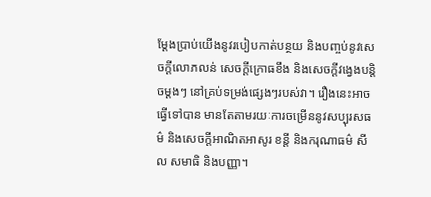ម្ដែងប្រាប់យើងនូវរបៀបកាត់បន្ថយ និងបញ្ចប់នូវសេចក្ដីលោភលន់ សេចក្ដីក្រោធខឹង និងសេចក្ដីវង្វេងបន្តិចម្ដងៗ នៅគ្រប់ទម្រង់ផ្សេងៗរបស់វា។ រឿងនេះអាចធ្វើទៅបាន មានតែតាមរយៈការចម្រើននូវសប្បុរសធម៌ និងសេចក្ដីអាណិតអាសូរ ខន្តី និងករុណាធម៌ សីល សមាធិ និងបញ្ញា។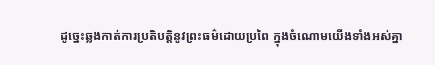ដូច្នេះឆ្លងកាត់ការប្រតិបត្តិនូវព្រះធម៌ដោយប្រពៃ ក្នុងចំណោមយើងទាំងអស់គ្នា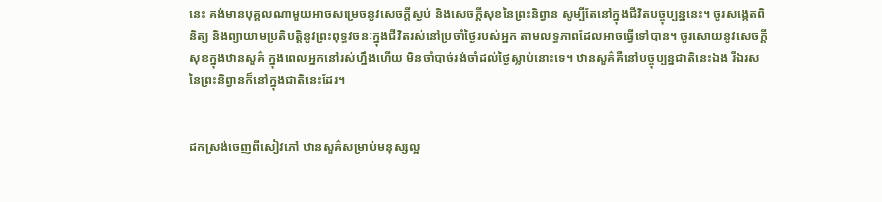នេះ គង់មានបុគ្គលណាមួយអាចសម្រេចនូវសេចក្ដីស្ងប់ និងសេចក្ដីសុខនៃព្រះនិព្វាន សូម្បីតែនៅក្នុងជីវិតបច្ចុប្បន្ននេះ។ ចូរសង្កេតពិនិត្យ និងព្យាយាមប្រតិបត្តិនូវព្រះពុទ្ធវចនៈក្នុងជីវិតរស់នៅប្រចាំថ្ងៃរបស់អ្នក តាមលទ្ធភាពដែលអាចធ្វើទៅបាន។ ចូរសោយនូវសេចក្ដីសុខក្នុងឋានសួគ៌ ក្នុងពេលអ្នកនៅរស់ហ្នឹងហើយ មិនចាំបាច់រង់ចាំដល់ថ្ងៃស្លាប់នោះទេ។ ឋានសួគ៌គឺនៅបច្ចុប្បន្នជាតិនេះឯង រីឯរសនៃព្រះនិព្វានក៏នៅក្នុងជាតិនេះដែរ។


ដកស្រង់ចេញពីសៀវភៅ ឋានសួគ៌សម្រាប់មនុស្សល្អ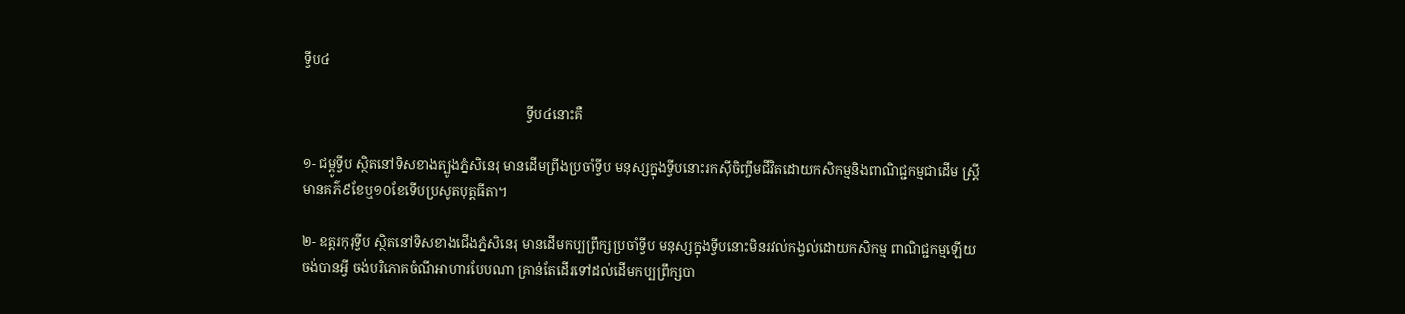ទ្វីប៤

                                                                  ទ្វីប៤នោះគឺ

១- ជម្ពូទ្វីប ស្ថិតនៅទិសខាងត្បូងភ្នំសិនេរុ មានដើមព្រីងប្រចាំទ្វីប មនុស្សក្នុងទ្វីបនោះរកស៊ីចិញ្ចឹមជីវិតដោយកសិកម្មនិងពាណិជ្ជកម្មជាដើម ស្ត្រីមានគភ៌៩ខែឬ១០ខែទើបប្រសូតបុត្តធីតា។

២- ឧត្ដរកុរុទ្វីប ស្ថិតនៅទិសខាងជើងភ្នំសិនេរុ មានដើមកប្បព្រឹក្សប្រចាំទ្វីប មនុស្សក្នុងទ្វីបនោះមិនរវល់កង្វល់ដោយកសិកម្ម ពាណិជ្ជកម្មឡើយ ចង់បានអ្វី ចង់បរិភោគចំណីអាហារបែបណា គ្រាន់តែដើរទៅដល់ដើមកប្បព្រឹក្សបា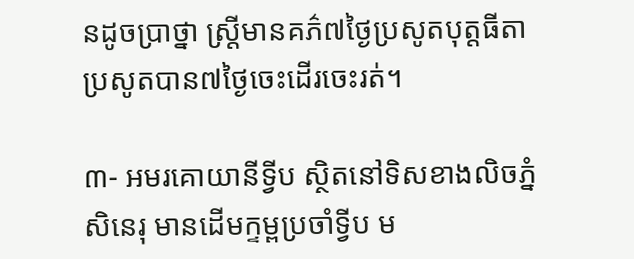នដូចប្រាថ្នា ស្ត្រីមានគភ៌៧ថ្ងៃប្រសូតបុត្តធីតា ប្រសូតបាន៧ថ្ងៃចេះដើរចេះរត់។

៣- អមរគោយានីទ្វីប ស្ថិតនៅទិសខាងលិចភ្នំសិនេរុ មានដើមក្ទម្ពប្រចាំទ្វីប ម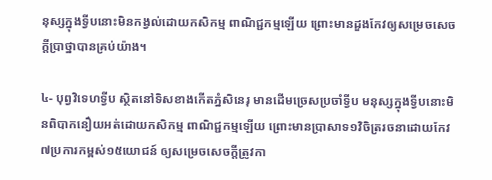នុស្សក្នុងទ្វីបនោះមិនកង្វល់ដោយកសិកម្ម ពាណិជ្ជកម្មឡើយ ព្រោះមានដួងកែវឲ្យសម្រេចសេចក្ដីប្រាថ្នាបានគ្រប់យ៉ាង។

៤- បុព្វវិទេហទ្វីប ស្ថិតនៅទិសខាងកើតភ្នំសិនេរុ មានដើមច្រេសប្រចាំទ្វីប មនុស្សក្នុងទ្វីបនោះមិនពិបាកនឿយអត់ដោយកសិកម្ម ពាណិជ្ជកម្មឡើយ ព្រោះមានប្រាសាទ១វិចិត្ររចនាដោយកែវ៧ប្រការកម្ពស់១៥យោជន៍ ឲ្យសម្រេចសេចក្ដីត្រូវកា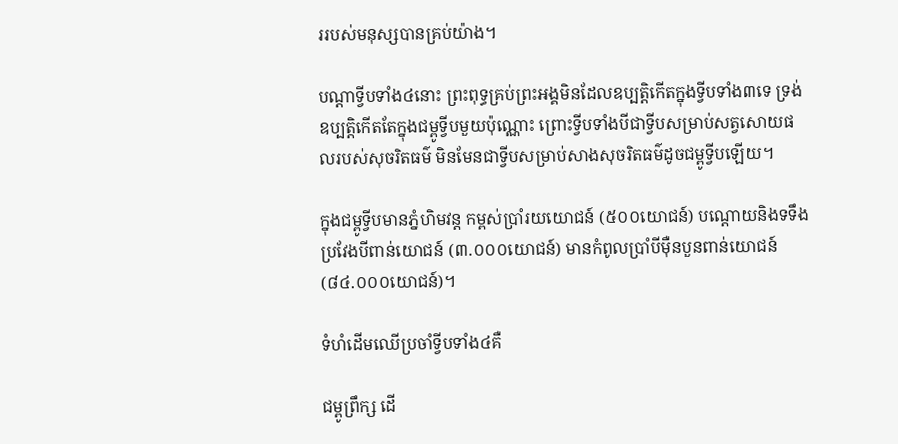ររបស់មនុស្សបានគ្រប់យ៉ាង។

បណ្ដាទ្វីបទាំង៤នោះ ព្រះពុទ្ធគ្រប់ព្រះអង្គមិនដែលឧប្បត្តិកើតក្នុងទ្វីបទាំង៣ទេ ទ្រង់ឧប្បត្តិកើតតែក្នុងជម្ពូទ្វីបមួយប៉ុណ្ណោះ ព្រោះទ្វីបទាំងបីជាទ្វីបសម្រាប់សត្វសោយផលរបស់សុចរិតធម៌ មិនមែនជាទ្វីបសម្រាប់សាងសុចរិតធម៌ដូចជម្ពូទ្វីបឡើយ។

ក្នុងជម្ពូទ្វីបមានភ្នំហិមវន្ត កម្ពស់ប្រាំរយយោជន៍ (៥០០យោជន៍) បណ្ដោយនិងទទឹងប្រវែងបីពាន់យោជន៍ (៣.០០០យោជន៍) មានកំពូលប្រាំបីម៉ឺនបួនពាន់យោជន៍ (៨៤.០០០យោជន៍)។

ទំហំដើមឈើប្រចាំទ្វីបទាំង៤គឺ

ជម្ពូព្រឹក្ស ដើ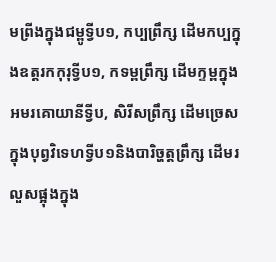មព្រីងក្នុងជម្ពូទ្វីប១, កប្បព្រឹក្ស ដើមកប្បក្នុងឧត្តរកកុរុទ្វីប១, កទម្ពព្រឹក្ស ដើមក្ទម្ពក្នុងអមរគោយានីទ្វីប, សិរីសព្រឹក្ស ដើមច្រេសក្នុងបុព្វវិទេហទ្វីប១និងបារិច្ហត្តព្រឹក្ស ដើមរលួសផ្អុងក្នុង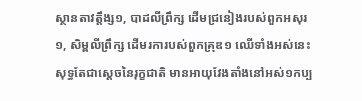ស្ថានតាវត្តឹង្ស១, បាដលីព្រឹក្ស ដើមជ្រនៀងរបស់ពួកអសុរ១, សិម្ពលីព្រឹក្ស ដើមរការបស់ពួកគ្រុឌ១ ឈើទាំងអស់នេះសុទ្ធតែជាស្ដេចនៃរុក្ខជាតិ មានអាយុវែងតាំងនៅអស់១កប្ប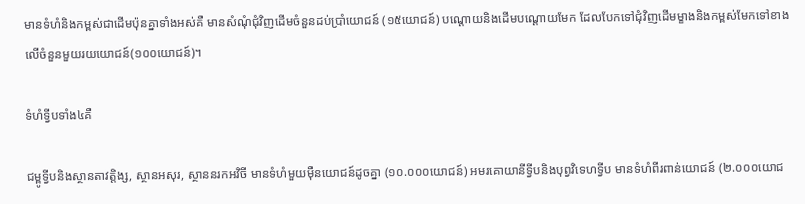មានទំហំនិងកម្ពស់ជាដើមប៉ុនគ្នាទាំងអស់គឺ មានសំណុំជុំវិញដើមចំនួនដប់ប្រាំយោជន៍ (១៥យោជន៍) បណ្ដោយនិងដើមបណ្ដោយមែក ដែលបែកទៅជុំវិញដើមម្ខាងនិងកម្ពស់មែកទៅខាងលើចំនួនមួយរយយោជន៍(១០០យោជន៍)។

ទំហំទ្វីបទាំង៤គឺ

ជម្ពូទ្វីបនិងស្ថានតាវត្តិង្ស, ស្ថានអសុរ, ស្ថាននរកអវិចី មានទំហំមួយម៉ឺនយោជន៍ដូចគ្នា (១០.០០០យោជន៍) អមរគោយានីទ្វីបនិងបុព្វវិទេហទ្វីប មានទំហំពីរពាន់យោជន៍ (២.០០០យោជ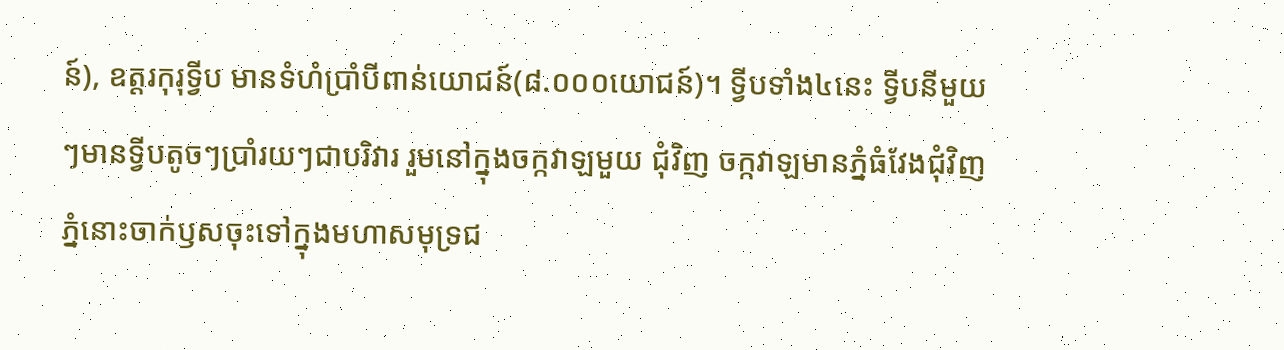ន៍), ឧត្តរកុរុទ្វីប មានទំហំប្រាំបីពាន់យោជន៍(៨.០០០យោជន៍)។ ទ្វីបទាំង៤នេះ ទ្វីបនីមួយៗមានទ្វីបតូចៗប្រាំរយៗជាបរិវារ រួមនៅក្នុងចក្កវាឡមួយ ជុំវិញ ចក្កវាឡមានភ្នំធំវែងជុំវិញ ភ្នំនោះចាក់ឫសចុះទៅក្នុងមហាសមុទ្រជ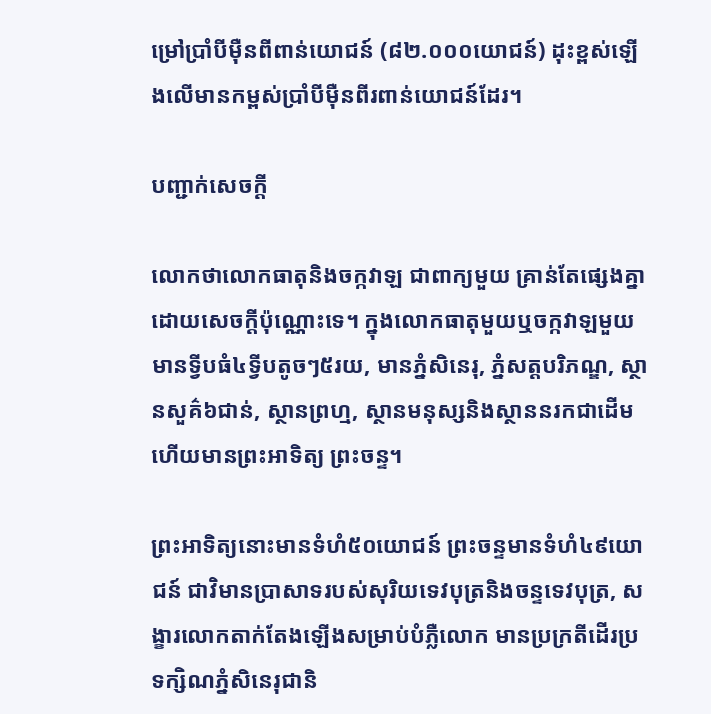ម្រៅប្រាំបីម៉ឺនពីពាន់យោជន៍ (៨២.០០០យោជន៍) ដុះខ្ពស់ឡើងលើមានកម្ពស់ប្រាំបីម៉ឺនពីរពាន់យោជន៍ដែរ។

បញ្ជាក់សេចក្ដី

លោកថាលោកធាតុនិងចក្កវាឡ ជាពាក្យមួយ គ្រាន់តែផ្សេងគ្នាដោយសេចក្ដីប៉ុណ្ណោះទេ។ ក្នុងលោកធាតុមួយឬចក្កវាឡមួយមានទ្វីបធំ៤ទ្វីបតូចៗ៥រយ, មានភ្នំសិនេរុ, ភ្នំសត្តបរិភណ្ឌ, ស្ថានសួគ៌៦ជាន់, ស្ថានព្រហ្ម, ស្ថានមនុស្សនិងស្ថាននរកជាដើម ហើយមានព្រះអាទិត្យ ព្រះចន្ទ។

ព្រះអាទិត្យនោះមានទំហំ៥០យោជន៍ ព្រះចន្ទមានទំហំ៤៩យោជន៍ ជាវិមានប្រាសាទរបស់សុរិយទេវបុត្រនិងចន្ទទេវបុត្រ, សង្ខារលោកតាក់តែងឡើងសម្រាប់បំភ្លឺលោក មានប្រក្រតីដើរប្រទក្សិណភ្នំសិនេរុជានិ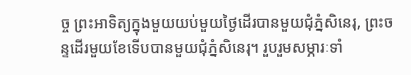ច្ច ព្រះអាទិត្យក្នុងមួយយប់មួយថ្ងៃដើរបានមួយជុំភ្នំសិនេរុ, ព្រះចន្ទដើរមួយខែទើបបានមួយជុំភ្នំសិនេរុ។ រួបរួមសម្ភារៈទាំ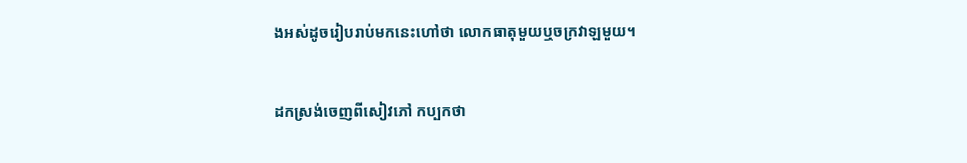ងអស់ដូចរៀបរាប់មកនេះហៅថា លោកធាតុមួយឬចក្រវាឡមួយ។


ដកស្រង់ចេញពីសៀវភៅ កប្បកថា